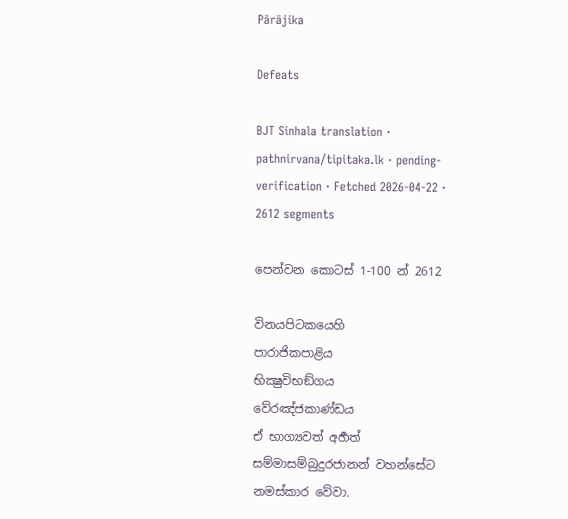Pārājika

Defeats

BJT Sinhala translation · pathnirvana/tipitaka.lk · pending-verification · Fetched 2026-04-22 · 2612 segments

පෙන්වන කොටස් 1-100 න් 2612

විනයපිටකයෙහි
පාරාජිකපාළිය
භික්‍ෂුවිභඞ්ගය
වේරඤ්ජකාණ්ඩය
ඒ භාග්‍යවත් අර්‍හත් සම්මාසම්බුදුරජානන් වහන්සේට නමස්කාර වේවා.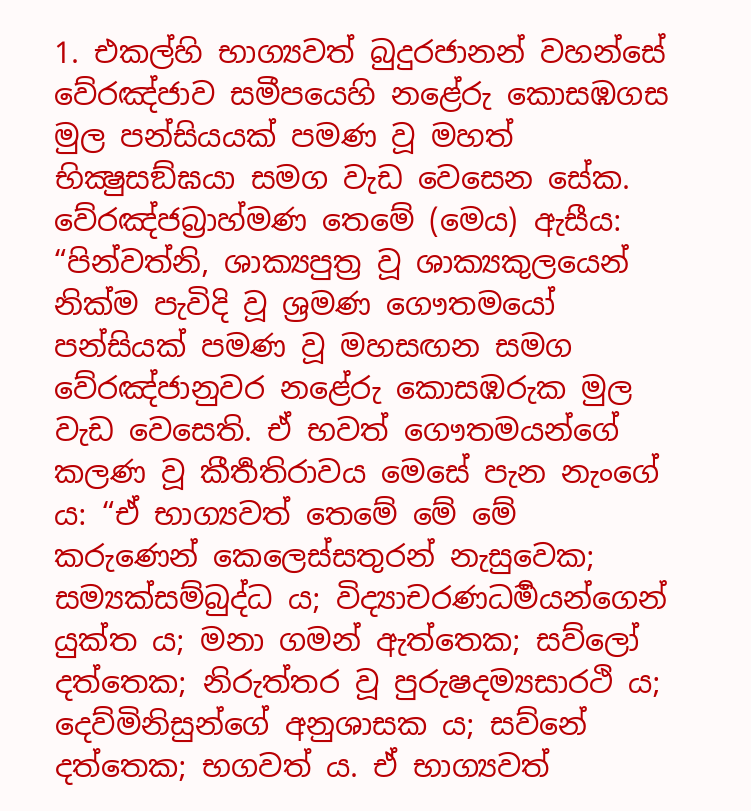1. එකල්හි භාග්‍යවත් බුදුරජානන් වහන්සේ වේරඤ්ජාව සමීපයෙහි නළේරු කොසඹගස මුල පන්සියයක් පමණ වූ මහත් භික්‍ෂුසඞ්ඝයා සමග වැඩ වෙසෙන සේක. වේරඤ්ජබ්‍රාහ්මණ තෙමේ (මෙය) ඇසීය: “පින්වත්නි, ශාක්‍යපුත්‍ර වූ ශාක්‍යකුලයෙන් නික්ම පැවිදි වූ ශ්‍රමණ ගෞතමයෝ පන්සියක් පමණ වූ මහසඟන සමග වේරඤ්ජානුවර නළේරු කොසඹරුක මුල වැඩ වෙසෙති. ඒ භවත් ගෞතමයන්ගේ කලණ වූ කීර්‍තතිරාවය මෙසේ පැන නැංගේ ය: “ඒ භාග්‍යවත් තෙමේ මේ මේ කරුණෙන් කෙලෙස්සතුරන් නැසුවෙක; සම්‍යක්සම්බුද්ධ ය; විද්‍යාචරණධර්‍මයන්ගෙන් යුක්ත ය; මනා ගමන් ඇත්තෙක; සව්ලෝ දත්තෙක; නිරුත්තර වූ පුරුෂදම්‍යසාරථි ය; දෙව්මිනිසුන්ගේ අනුශාසක ය; සව්නේ දත්තෙක; භගවත් ය. ඒ භාග්‍යවත්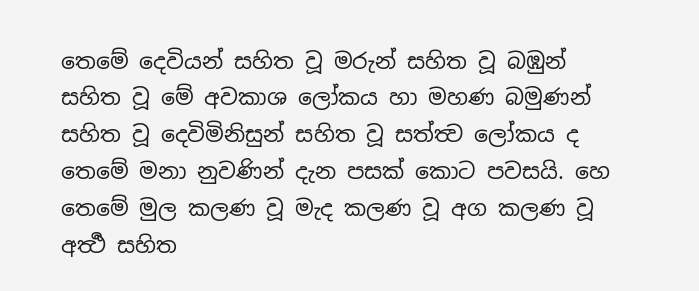තෙමේ දෙවියන් සහිත වූ මරුන් සහිත වූ බඹුන් සහිත වූ මේ අවකාශ ලෝකය හා මහණ බමුණන් සහිත වූ දෙවිමිනිසුන් සහිත වූ සත්ත්‍ව ලෝකය ද තෙමේ මනා නුවණින් දැන පසක් කොට පවසයි. හෙ තෙමේ මුල කලණ වූ මැද කලණ වූ අග කලණ වූ අර්‍ත්‍ථ සහිත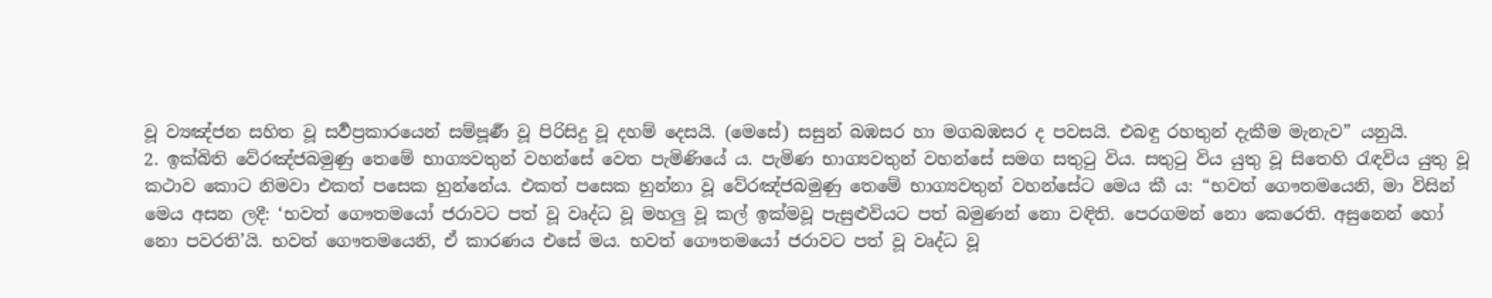වූ ව්‍යඤ්ජන සහිත වූ සර්‍වප්‍රකාරයෙන් සම්පූර්‍ණ වූ පිරිසිදු වූ දහම් දෙසයි. (මෙසේ) සසුන් බඹසර හා මගබඹසර ද පවසයි. එබඳු රහතුන් දැකීම මැනැව” යනුයි.
2. ඉක්බිති වේරඤ්ජබමුණු තෙමේ භාග්‍යවතුන් වහන්සේ වෙත පැමිණියේ ය. පැමිණ භාග්‍යවතුන් වහන්සේ සමග සතුටු විය. සතුටු විය යුතු වූ සිතෙහි රැඳවිය යුතු වූ කථාව කොට නිමවා එකත් පසෙක හුන්නේය. එකත් පසෙක හුන්නා වූ වේරඤ්ජබමුණු තෙමේ භාග්‍යවතුන් වහන්සේට මෙය කී ය: “භවත් ගෞතමයෙනි, මා විසින් මෙය අසන ලදී: ‘භවත් ගෞතමයෝ ජරාවට පත් වූ වෘද්ධ වූ මහලු වූ කල් ඉක්මවූ පැසුළුවියට පත් බමුණන් නො වඳිති. පෙරගමන් නො කෙරෙති. අසුනෙන් හෝ නො පවරති’යි. භවත් ගෞතමයෙනි, ඒ කාරණය එසේ මය. භවත් ගෞතමයෝ ජරාවට පත් වූ වෘද්ධ වූ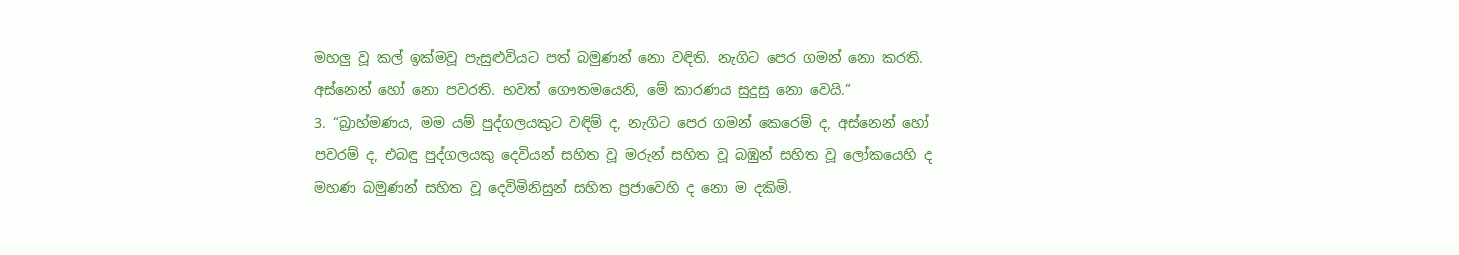මහලු වූ කල් ඉක්මවූ පැසුළුවියට පත් බමුණන් නො වඳිති. නැගිට පෙර ගමන් නො කරති. අස්නෙන් හෝ නො පවරති. භවත් ගෞතමයෙනි, මේ කාරණය සුදුසු නො වෙයි.”
3. “බ්‍රාහ්මණය, මම යම් පුද්ගලයකුට වඳිම් ද, නැගිට පෙර ගමන් කෙරෙම් ද, අස්නෙන් හෝ පවරම් ද, එබඳු පුද්ගලයකු දෙවියන් සහිත වූ මරුන් සහිත වූ බඹුන් සහිත වූ ලෝකයෙහි ද මහණ බමුණන් සහිත වූ දෙවිමිනිසුන් සහිත ප්‍රජාවෙහි ද නො ම දකිමි.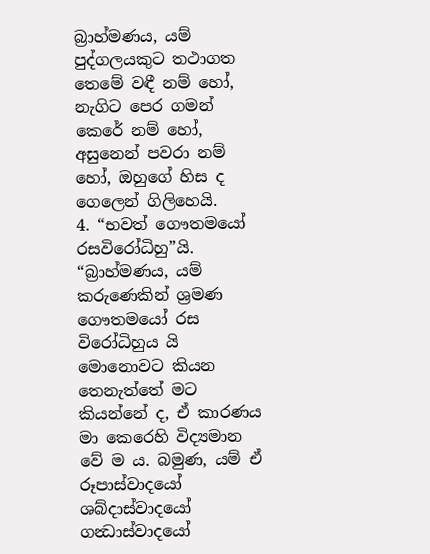බ්‍රාහ්මණය, යම් පුද්ගලයකුට තථාගත තෙමේ වඳී නම් හෝ, නැගිට පෙර ගමන් කෙරේ නම් හෝ, අසුනෙන් පවරා නම් හෝ, ඔහුගේ හිස ද ගෙලෙන් ගිලිහෙයි.
4. “භවත් ගෞතමයෝ රසවිරෝධිහු”යි. “බ්‍රාහ්මණය, යම් කරුණෙකින් ශ්‍රමණ ගෞතමයෝ රස විරෝධිහුය යි මොනොවට කියන තෙනැත්තේ මට කියන්නේ ද, ඒ කාරණය මා කෙරෙහි විද්‍යමාන වේ ම ය. බමුණ, යම් ඒ රූපාස්වාදයෝ ශබ්දාස්වාදයෝ ගන්‍ධාස්වාදයෝ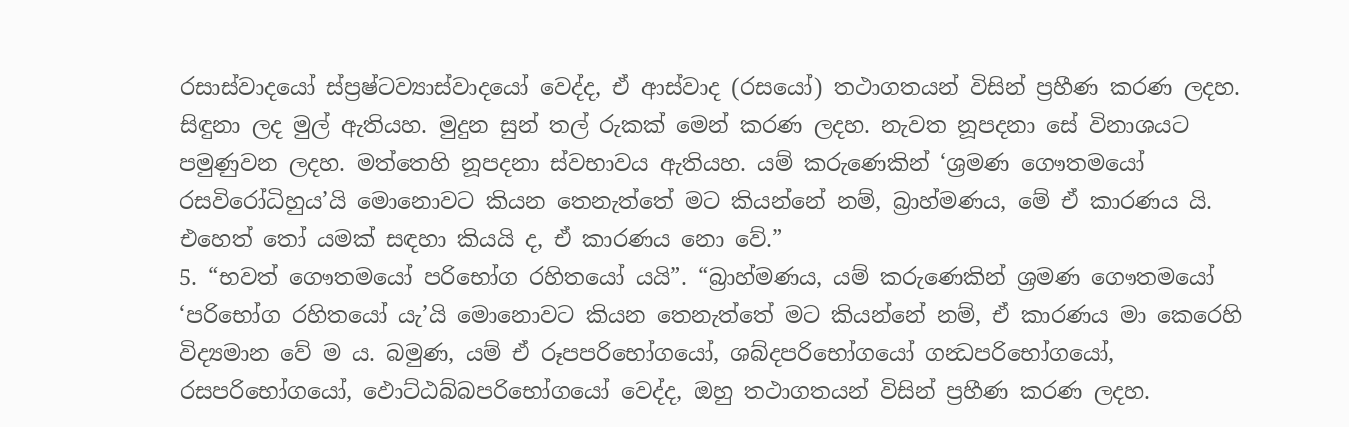රසාස්වාදයෝ ස්ප්‍රෂ්ටව්‍යාස්වාදයෝ වෙද්ද, ඒ ආස්වාද (රසයෝ) තථාගතයන් විසින් ප්‍රහීණ කරණ ලදහ. සිඳුනා ලද මුල් ඇතියහ. මුදුන සුන් තල් රුකක් මෙන් කරණ ලදහ. නැවත නූපදනා සේ විනාශයට පමුණුවන ලදහ. මත්තෙහි නූපදනා ස්වභාවය ඇතියහ. යම් කරුණෙකින් ‘ශ්‍රමණ ගෞතමයෝ රසවිරෝධිහුය’යි මොනොවට කියන තෙනැත්තේ මට කියන්නේ නම්, බ්‍රාහ්මණය, මේ ඒ කාරණය යි. එහෙත් තෝ යමක් සඳහා කියයි ද, ඒ කාරණය නො වේ.”
5. “භවත් ගෞතමයෝ පරිභෝග රහිතයෝ යයි”. “බ්‍රාහ්මණය, යම් කරුණෙකින් ශ්‍රමණ ගෞතමයෝ ‘පරිභෝග රහිතයෝ යැ’යි මොනොවට කියන තෙනැත්තේ මට කියන්නේ නම්, ඒ කාරණය මා කෙරෙහි විද්‍යමාන වේ ම ය. බමුණ, යම් ඒ රූපපරිභෝගයෝ, ශබ්දපරිභෝගයෝ ගන්‍ධපරිභෝගයෝ, රසපරිභෝගයෝ, ඵොට්ඨබ්බපරිභෝගයෝ වෙද්ද, ඔහු තථාගතයන් විසින් ප්‍රහීණ කරණ ලදහ.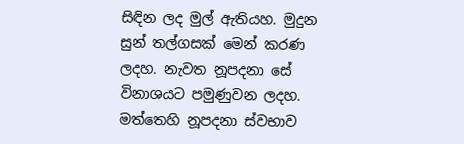සිඳින ලද මුල් ඇතියහ. මුදුන සුන් තල්ගසක් මෙන් කරණ ලදහ. නැවත නූපදනා සේ විනාශයට පමුණුවන ලදහ. මත්තෙහි නූපදනා ස්වභාව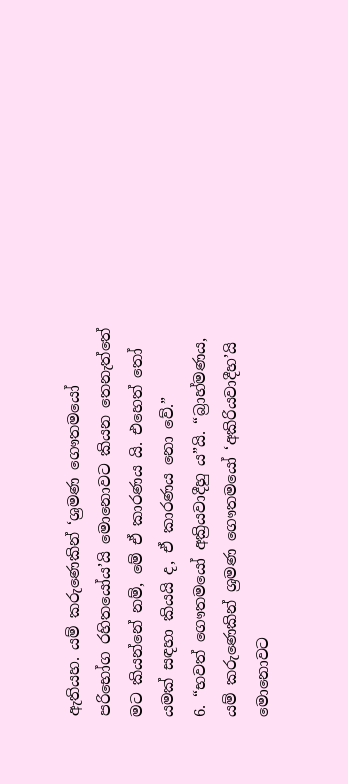ඇතියහ. යම් කරුණෙකින් ‘ශ්‍රමණ ගෞතමයෝ පරිභෝග රහිතයෝය’යි මොනොවට කියන තෙනැත්තේ මට කියන්නේ නම්, මේ ඒ කාරණය යි. එහෙත් තෝ යමක් සඳහා කියයි ද, ඒ කාරණය නො වේ.”
6. “භවත් ගෞතමයෝ අක්‍රියවාදීහු ය”යි. “බ්‍රාහ්මණය, යම් කරුණෙකින් ශ්‍රමණ ගෞතමයෝ ‘අකිරියවාදීහ’යි මොනොවට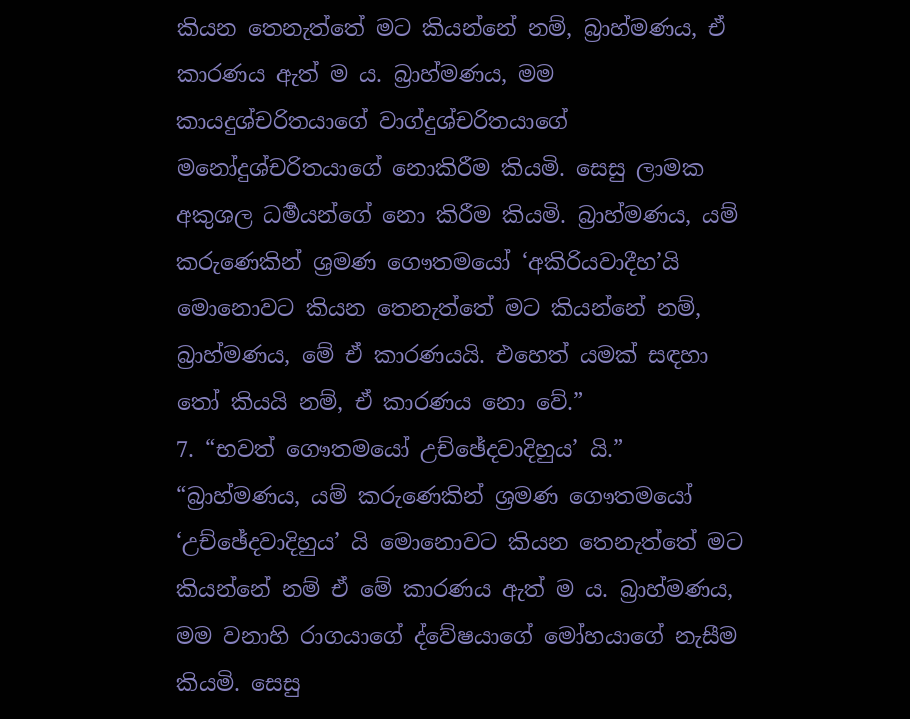කියන තෙනැත්තේ මට කියන්නේ නම්, බ්‍රාහ්මණය, ඒ කාරණය ඇත් ම ය. බ්‍රාහ්මණය, මම කායදුශ්චරිතයාගේ වාග්දුශ්චරිතයාගේ මනෝදුශ්චරිතයාගේ නොකිරීම කියමි. සෙසු ලාමක අකුශල ධර්‍මයන්ගේ නො කිරීම කියමි. බ්‍රාහ්මණය, යම් කරුණෙකින් ශ්‍රමණ ගෞතමයෝ ‘අකිරියවාදීහ’යි මොනොවට කියන තෙනැත්තේ මට කියන්නේ නම්, බ්‍රාහ්මණය, මේ ඒ කාරණයයි. එහෙත් යමක් සඳහා තෝ කියයි නම්, ඒ කාරණය නො වේ.”
7. “භවත් ගෞතමයෝ උච්ඡේදවාදිහුය’ යි.” “බ්‍රාහ්මණය, යම් කරුණෙකින් ශ්‍රමණ ගෞතමයෝ ‘උච්ඡේදවාදිහුය’ යි මොනොවට කියන තෙනැත්තේ මට කියන්නේ නම් ඒ මේ කාරණය ඇත් ම ය. බ්‍රාහ්මණය, මම වනාහි රාගයාගේ ද්වේෂයාගේ මෝහයාගේ නැසීම කියමි. සෙසු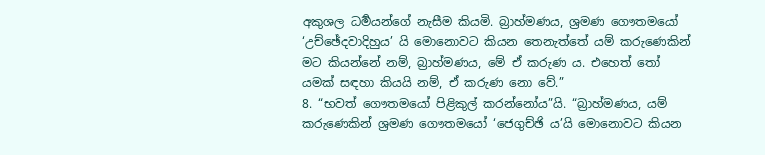අකුශල ධර්‍මයන්ගේ නැසීම කියමි. බ්‍රාහ්මණය, ශ්‍රමණ ගෞතමයෝ ‘උච්ඡේදවාදිහුය’ යි මොනොවට කියන තෙනැත්තේ යම් කරුණෙකින් මට කියන්නේ නම්, බ්‍රාහ්මණය, මේ ඒ කරුණ ය. එහෙත් තෝ යමක් සඳහා කියයි නම්, ඒ කරුණ නො වේ.”
8. “භවත් ගෞතමයෝ පිළිකුල් කරන්නෝය”යි. “බ්‍රාහ්මණය, යම් කරුණෙකින් ශ්‍රමණ ගෞතමයෝ ‘ජෙගුච්ඡි ය’යි මොනොවට කියන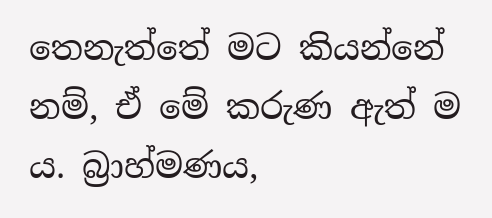තෙනැත්තේ මට කියන්නේ නම්, ඒ මේ කරුණ ඇත් ම ය. බ්‍රාහ්මණය,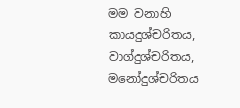මම වනාහි කායදුශ්චරිතය, වාග්දුශ්චරිතය, මනෝදුශ්චරිතය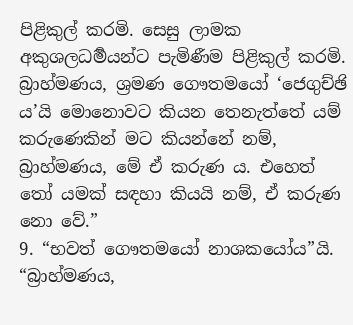පිළිකුල් කරමි. සෙසු ලාමක අකුශලධර්‍මයන්ට පැමිණීම පිළිකුල් කරමි. බ්‍රාහ්මණය, ශ්‍රමණ ගෞතමයෝ ‘ජෙගුච්ඡි ය’යි මොනොවට කියන තෙනැත්තේ යම් කරුණෙකින් මට කියන්නේ නම්, බ්‍රාහ්මණය, මේ ඒ කරුණ ය. එහෙත් තෝ යමක් සඳහා කියයි නම්, ඒ කරුණ නො වේ.”
9. “භවත් ගෞතමයෝ නාශකයෝය”යි. “බ්‍රාහ්මණය,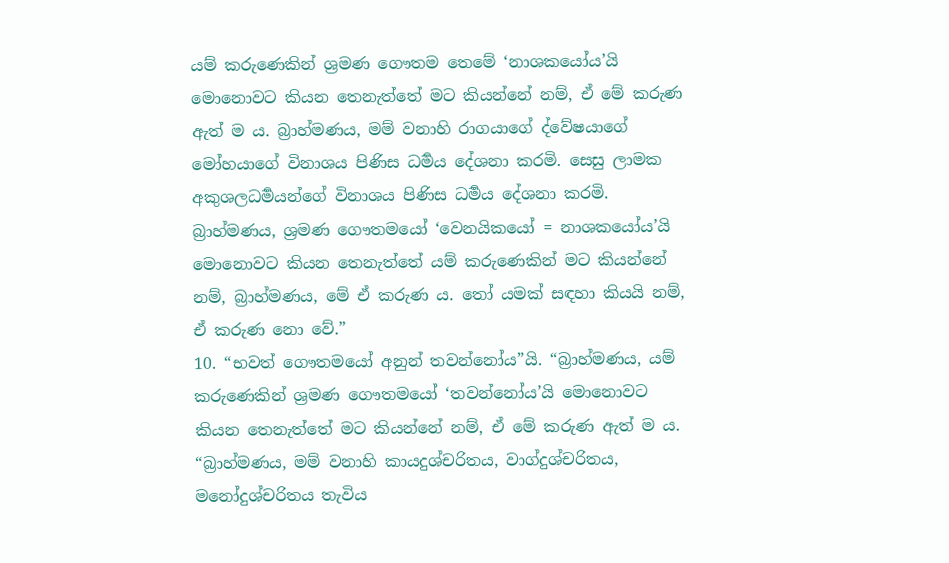යම් කරුණෙකින් ශ්‍රමණ ගෞතම තෙමේ ‘නාශකයෝය’යි මොනොවට කියන තෙනැත්තේ මට කියන්නේ නම්, ඒ මේ කරුණ ඇත් ම ය. බ්‍රාහ්මණය, මම් වනාහි රාගයාගේ ද්වේෂයාගේ මෝහයාගේ විනාශය පිණිස ධර්‍මය දේශනා කරමි. සෙසු ලාමක අකුශලධර්‍මයන්ගේ විනාශය පිණිස ධර්‍මය දේශනා කරමි. බ්‍රාහ්මණය, ශ්‍රමණ ගෞතමයෝ ‘වෙනයිකයෝ = නාශකයෝය’යි මොනොවට කියන තෙනැත්තේ යම් කරුණෙකින් මට කියන්නේ නම්, බ්‍රාහ්මණය, මේ ඒ කරුණ ය. තෝ යමක් සඳහා කියයි නම්, ඒ කරුණ නො වේ.”
10. “භවත් ගෞතමයෝ අනුන් තවන්නෝය”යි. “බ්‍රාහ්මණය, යම් කරුණෙකින් ශ්‍රමණ ගෞතමයෝ ‘තවන්නෝය’යි මොනොවට කියන තෙනැත්තේ මට කියන්නේ නම්, ඒ මේ කරුණ ඇත් ම ය. “බ්‍රාහ්මණය, මම් වනාහි කායදුශ්චරිතය, වාග්දුශ්චරිතය, මනෝදුශ්චරිතය තැවිය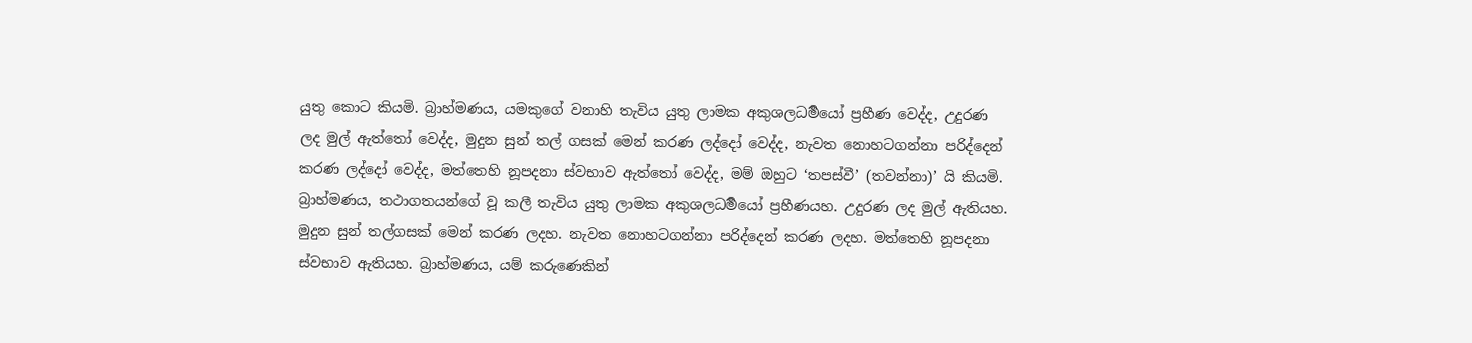යුතු කොට කියමි. බ්‍රාහ්මණය, යමකුගේ වනාහි තැවිය යුතු ලාමක අකුශලධර්‍මයෝ ප්‍රහීණ වෙද්ද, උදුරණ ලද මුල් ඇත්තෝ වෙද්ද, මුදුන සුන් තල් ගසක් මෙන් කරණ ලද්දෝ වෙද්ද, නැවත නොහටගන්නා පරිද්දෙන් කරණ ලද්දෝ වෙද්ද, මත්තෙහි නූපදනා ස්වභාව ඇත්තෝ වෙද්ද, මම් ඔහුට ‘තපස්වී’ (තවන්නා)’ යි කියමි. බ්‍රාහ්මණය, තථාගතයන්ගේ වූ කලී තැවිය යුතු ලාමක අකුශලධර්‍මයෝ ප්‍රහීණයහ. උදුරණ ලද මුල් ඇතියහ. මුදුන සුන් තල්ගසක් මෙන් කරණ ලදහ. නැවත නොහටගන්නා පරිද්දෙන් කරණ ලදහ. මත්තෙහි නූපදනා ස්වභාව ඇතියහ. බ්‍රාහ්මණය, යම් කරුණෙකින්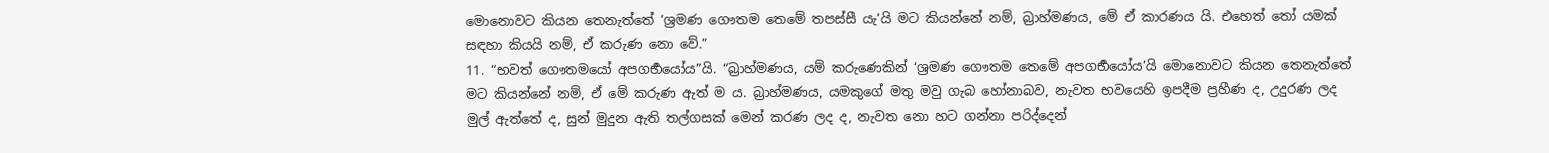මොනොවට කියන තෙනැත්තේ ‘ශ්‍රමණ ගෞතම තෙමේ තපස්සී යැ’යි මට කියන්නේ නම්, බ්‍රාහ්මණය, මේ ඒ කාරණය යි. එහෙත් තෝ යමක් සඳහා කියයි නම්, ඒ කරුණ නො වේ.”
11. “භවත් ගෞතමයෝ අපගර්‍භයෝය”යි. “බ්‍රාහ්මණය, යම් කරුණෙකින් ‘ශ්‍රමණ ගෞතම තෙමේ අපගර්‍භයෝය’යි මොනොවට කියන තෙනැත්තේ මට කියන්නේ නම්, ඒ මේ කරුණ ඇත් ම ය. බ්‍රාහ්මණය, යමකුගේ මතු මවු ගැබ හෝනාබව, නැවත භවයෙහි ඉපදීම ප්‍රහීණ ද, උදුරණ ලද මුල් ඇත්තේ ද, සුන් මුදුන ඇති තල්ගසක් මෙන් කරණ ලද ද, නැවත නො හට ගන්නා පරිද්දෙන්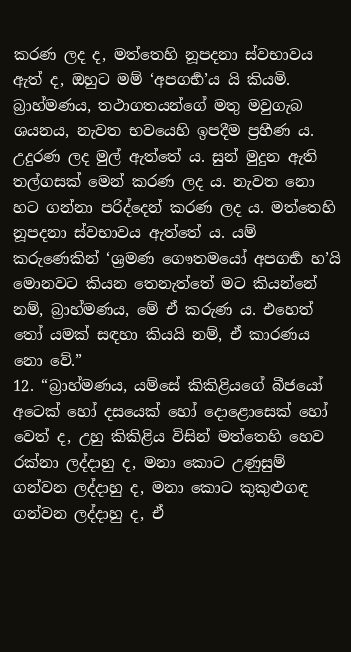කරණ ලද ද, මත්තෙහි නූපදනා ස්වභාවය ඇත් ද, ඔහුට මම් ‘අපගර්‍භ’ය යි කියමි. බ්‍රාහ්මණය, තථාගතයන්ගේ මතු මවුගැබ ශයනය, නැවත භවයෙහි ඉපදීම ප්‍රහීණ ය. උදුරණ ලද මුල් ඇත්තේ ය. සුන් මුදුන ඇති තල්ගසක් මෙන් කරණ ලද ය. නැවත නො හට ගන්නා පරිද්දෙන් කරණ ලද ය. මත්තෙහි නූපදනා ස්වභාවය ඇත්තේ ය. යම් කරුණෙකින් ‘ශ්‍රමණ ගෞතමයෝ අපගර්‍භ හ’යි මොනවට කියන තෙනැත්තේ මට කියන්නේ නම්, බ්‍රාහ්මණය, මේ ඒ කරුණ ය. එහෙත් තෝ යමක් සඳහා කියයි නම්, ඒ කාරණය නො වේ.”
12. “බ්‍රාහ්මණය, යම්සේ කිකිළියගේ බීජයෝ අටෙක් හෝ දසයෙක් හෝ දොළොසෙක් හෝ වෙත් ද, උහු කිකිළිය විසින් මත්තෙහි හෙව රක්නා ලද්දාහු ද, මනා කොට උණුසුම් ගන්වන ලද්දාහු ද, මනා කොට කුකුළුගඳ ගන්වන ලද්දාහු ද, ඒ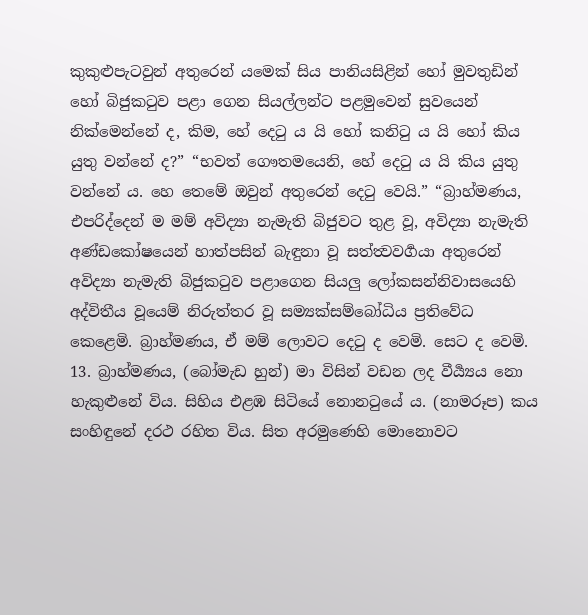කුකුළුපැටවුන් අතුරෙන් යමෙක් සිය පානියසිළින් හෝ මුවතුඩින් හෝ බිජුකටුව පළා ගෙන සියල්ලන්ට පළමුවෙන් සුවයෙන් නික්මෙන්නේ ද, කිම, හේ දෙටු ය යි හෝ කනිටු ය යි හෝ කිය යුතු වන්නේ ද?” “භවත් ගෞතමයෙනි, හේ දෙටු ය යි කිය යුතු වන්නේ ය. හෙ තෙමේ ඔවුන් අතුරෙන් දෙටු වෙයි.” “බ්‍රාහ්මණය, එපරිද්දෙන් ම මම් අවිද්‍යා නැමැති බිජුවට තුළ වූ, අවිද්‍යා නැමැති අණ්ඩකෝෂයෙන් හාත්පසින් බැඳුනා වූ සත්ත්‍වවර්‍ගයා අතුරෙන් අවිද්‍යා නැමැති බිජුකටුව පළාගෙන සියලු ලෝකසන්නිවාසයෙහි අද්විතීය වූයෙම් නිරුත්තර වූ සම්‍යක්සම්බෝධිය ප්‍රතිවේධ කෙළෙමි. බ්‍රාහ්මණය, ඒ මම් ලොවට දෙටු ද වෙමි. සෙට ද වෙමි.
13. බ්‍රාහ්මණය, (බෝමැඩ හුන්) මා විසින් වඩන ලද වීර්‍ය්‍යය නො හැකුළුනේ විය. සිහිය එළඹ සිටියේ නොනටුයේ ය. (නාමරූප) කය සංහිඳුනේ දරථ රහිත විය. සිත අරමුණෙහි මොනොවට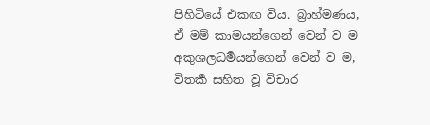පිහිටියේ එකඟ විය. බ්‍රාහ්මණය, ඒ මම් කාමයන්ගෙන් වෙන් ව ම අකුශලධර්‍මයන්ගෙන් වෙන් ව ම, විතර්‍ක සහිත වූ විචාර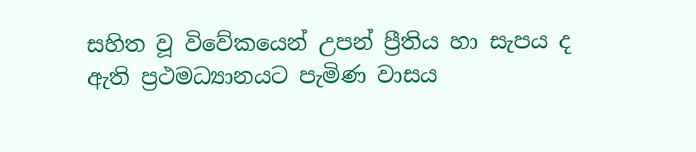සහිත වූ විවේකයෙන් උපන් ප්‍රීතිය හා සැපය ද ඇති ප්‍රථමධ්‍යානයට පැමිණ වාසය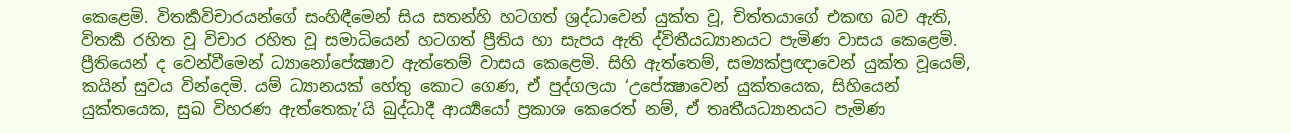කෙළෙමි. විතර්‍කවිචාරයන්ගේ සංහිඳීමෙන් සිය සතන්හි හටගත් ශ්‍රද්ධාවෙන් යුක්ත වූ, චිත්තයාගේ එකඟ බව ඇති, විතර්‍ක රහිත වූ විචාර රහිත වූ සමාධියෙන් හටගත් ප්‍රීතිය හා සැපය ඇති ද්විතීයධ්‍යානයට පැමිණ වාසය කෙළෙමි. ප්‍රීතියෙන් ද වෙන්වීමෙන් ධ්‍යානෝපේක්‍ෂාව ඇත්තෙම් වාසය කෙළෙමි. සිහි ඇත්තෙම්, සම්‍යක්ප්‍රඥාවෙන් යුක්ත වූයෙම්, කයින් සුවය වින්දෙමි. යම් ධ්‍යානයක් හේතු කොට ගෙණ, ඒ පුද්ගලයා ‘උපේක්‍ෂාවෙන් යුක්තයෙක, සිහියෙන් යුක්තයෙක, සුඛ විහරණ ඇත්තෙකැ’යි බුද්ධාදී ආර්‍ය්‍යයෝ ප්‍රකාශ කෙරෙත් නම්, ඒ තෘතීයධ්‍යානයට පැමිණ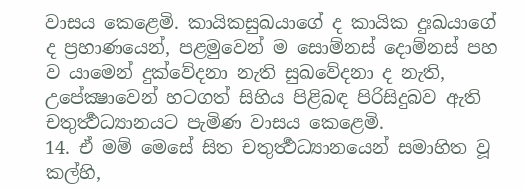වාසය කෙළෙමි. කායිකසුඛයාගේ ද කායික දුඃඛයාගේ ද ප්‍රහාණයෙන්, පළමුවෙන් ම සොම්නස් දොම්නස් පහ ව යාමෙන් දුක්වේදනා නැති සුඛවේදනා ද නැති, උපේක්‍ෂාවෙන් හටගත් සිහිය පිළිබඳ පිරිසිදුබව ඇති චතුර්‍ත්‍ථධ්‍යානයට පැමිණ වාසය කෙළෙමි.
14. ඒ මම් මෙසේ සිත චතුර්‍ත්‍ථධ්‍යානයෙන් සමාහිත වූ කල්හි,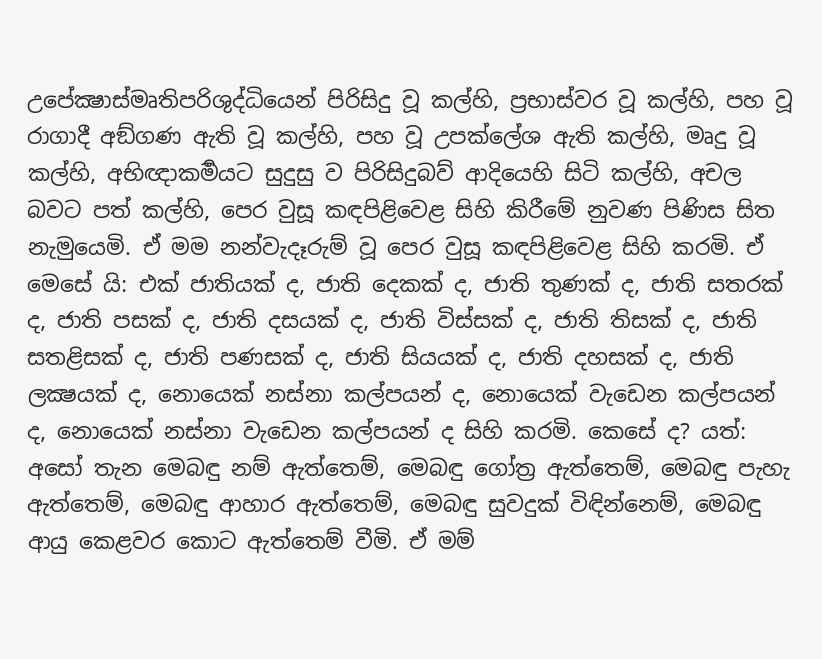උපේක්‍ෂාස්මෘතිපරිශුද්ධියෙන් පිරිසිදු වූ කල්හි, ප්‍රභාස්වර වූ කල්හි, පහ වූ රාගාදී අඞ්ගණ ඇති වූ කල්හි, පහ වූ උපක්ලේශ ඇති කල්හි, මෘදු වූ කල්හි, අභිඥාකර්‍මයට සුදුසු ව පිරිසිදුබව් ආදියෙහි සිටි කල්හි, අචල බවට පත් කල්හි, පෙර වුසූ කඳපිළිවෙළ සිහි කිරීමේ නුවණ පිණිස සිත නැමුයෙමි. ඒ මම නන්වැදෑරුම් වූ පෙර වුසූ කඳපිළිවෙළ සිහි කරමි. ඒ මෙසේ යි: එක් ජාතියක් ද, ජාති දෙකක් ද, ජාති තුණක් ද, ජාති සතරක් ද, ජාති පසක් ද, ජාති දසයක් ද, ජාති විස්සක් ද, ජාති තිසක් ද, ජාති සතළිසක් ද, ජාති පණසක් ද, ජාති සියයක් ද, ජාති දහසක් ද, ජාති ලක්‍ෂයක් ද, නොයෙක් නස්නා කල්පයන් ද, නොයෙක් වැඩෙන කල්පයන් ද, නොයෙක් නස්නා වැඩෙන කල්පයන් ද සිහි කරමි. කෙසේ ද? යත්: අසෝ තැන මෙබඳු නම් ඇත්තෙම්, මෙබඳු ගෝත්‍ර ඇත්තෙම්, මෙබඳු පැහැ ඇත්තෙම්, මෙබඳු ආහාර ඇත්තෙම්, මෙබඳු සුවදුක් විඳින්නෙම්, මෙබඳු ආයු කෙළවර කොට ඇත්තෙම් වීමි. ඒ මම්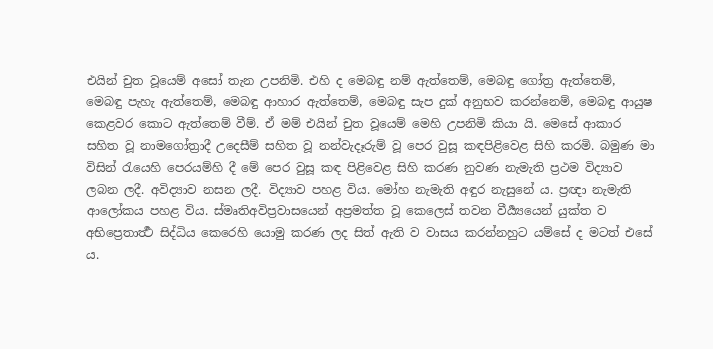එයින් චුත වූයෙම් අසෝ තැන උපනිමි. එහි ද මෙබඳු නම් ඇත්තෙම්, මෙබඳු ගෝත්‍ර ඇත්තෙම්, මෙබඳු පැහැ ඇත්තෙම්, මෙබඳු ආහාර ඇත්තෙම්, මෙබඳු සැප දුක් අනුභව කරන්නෙම්, මෙබඳු ආයුෂ කෙළවර කොට ඇත්තෙම් වීම්. ඒ මම් එයින් චුත වූයෙම් මෙහි උපනිමි කියා යි. මෙසේ ආකාර සහිත වූ නාමගෝත්‍රාදී උදෙසීම් සහිත වූ නන්වැදෑරුම් වූ පෙර වුසූ කඳපිළිවෙළ සිහි කරමි. බමුණ මා විසින් රැයෙහි පෙරයම්හි දී මේ පෙර වුසූ කඳ පිළිවෙළ සිහි කරණ නුවණ නැමැති ප්‍රථම විද්‍යාව ලබන ලදී. අවිද්‍යාව නසන ලදී. විද්‍යාව පහළ විය. මෝහ නැමැති අඳුර නැසුනේ ය. ප්‍රඥා නැමැති ආලෝකය පහළ විය. ස්මෘතිඅවිප්‍රවාසයෙන් අප්‍රමත්ත වූ කෙලෙස් තවන වීර්‍ය්‍යයෙන් යුක්ත ව අභිප්‍රෙතාර්‍ත්‍ථ සිද්ධිය කෙරෙහි යොමු කරණ ලද සිත් ඇති ව වාසය කරන්නහුට යම්සේ ද මටත් එසේ ය.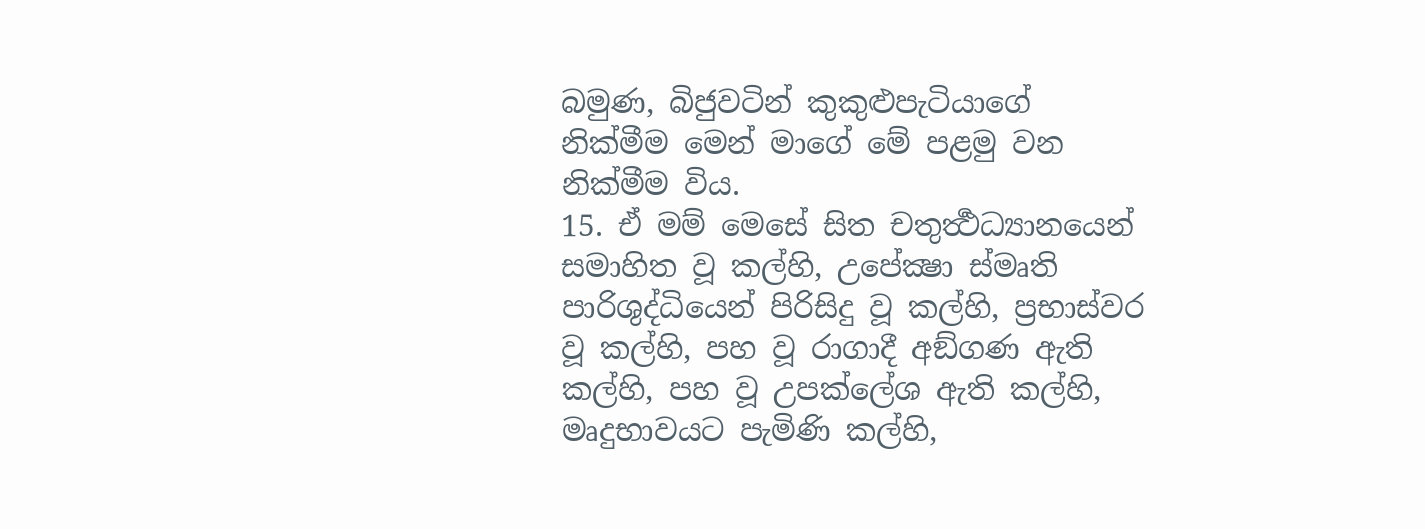බමුණ, බිජුවටින් කුකුළුපැටියාගේ නික්මීම මෙන් මාගේ මේ පළමු වන නික්මීම විය.
15. ඒ මම් මෙසේ සිත චතුර්‍ත්‍ථධ්‍යානයෙන් සමාහිත වූ කල්හි, උපේක්‍ෂා ස්මෘති පාරිශුද්ධියෙන් පිරිසිදු වූ කල්හි, ප්‍රභාස්වර වූ කල්හි, පහ වූ රාගාදී අඞ්ගණ ඇති කල්හි, පහ වූ උපක්ලේශ ඇති කල්හි, මෘදුභාවයට පැමිණි කල්හි,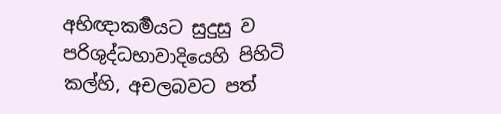අභිඥාකර්‍මයට සුදුසු ව පරිශුද්ධභාවාදියෙහි පිහිටි කල්හි, අචලබවට පත්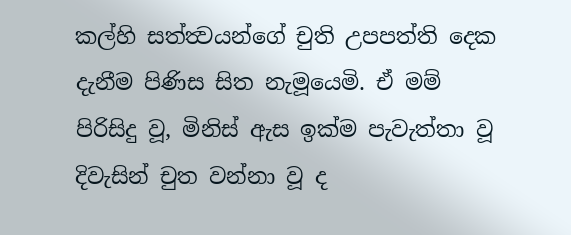කල්හි සත්ත්‍වයන්ගේ චුති උපපත්ති දෙක දැනීම පිණිස සිත නැමූයෙමි. ඒ මම් පිරිසිදු වූ, මිනිස් ඇස ඉක්ම පැවැත්තා වූ දිවැසින් චුත වන්නා වූ ද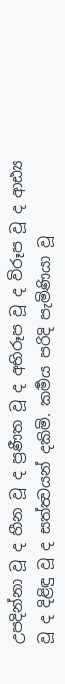උපදින්නා වූ ද හීන වූ ද ප්‍රණීත වූ ද අභිරූප වූ ද විරූප වූ ද ආඪ්‍ය වූ ද දිළිඳු වූ ද සත්ත්‍වයන් දකිමි. කර්‍මය පරිදි පැමිණියා වූ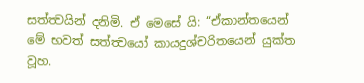සත්ත්‍වයින් දනිමි. ඒ මෙසේ යි: “ඒකාන්තයෙන් මේ භවත් සත්ත්‍වයෝ කායදුශ්චරිතයෙන් යුක්ත වූහ.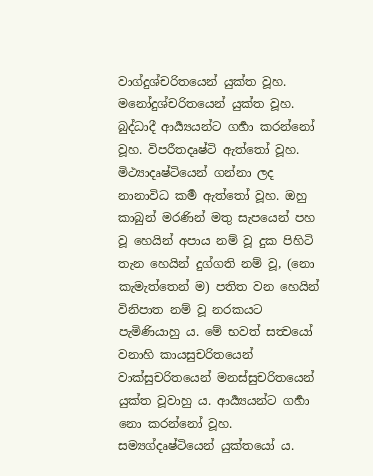වාග්දුශ්චරිතයෙන් යුක්ත වූහ. මනෝදුශ්චරිතයෙන් යුක්ත වූහ. බුද්ධාදී ආර්‍ය්‍යයන්ට ගර්‍හා කරන්නෝ වූහ. විපරීතදෘෂ්ටි ඇත්තෝ වූහ. මිථ්‍යාදෘෂ්ටියෙන් ගන්නා ලද නානාවිධ කර්‍ම ඇත්තෝ වූහ. ඔහු කාබුන් මරණින් මතු සැපයෙන් පහ වූ හෙයින් අපාය නම් වූ දුක පිහිටි තැන හෙයින් දුග්ගති නම් වූ, (නො කැමැත්තෙන් ම) පතිත වන හෙයින් විනිපාත නම් වූ නරකයට පැමිණියාහු ය. මේ භවත් සත්‍වයෝ වනාහි කායසුචරිතයෙන් වාක්සුචරිතයෙන් මනස්සුචරිතයෙන් යුක්ත වූවාහු ය. ආර්‍ය්‍යයන්ට ගර්‍හා නො කරන්නෝ වූහ. සම්‍යග්දෘෂ්ටියෙන් යුක්තයෝ ය.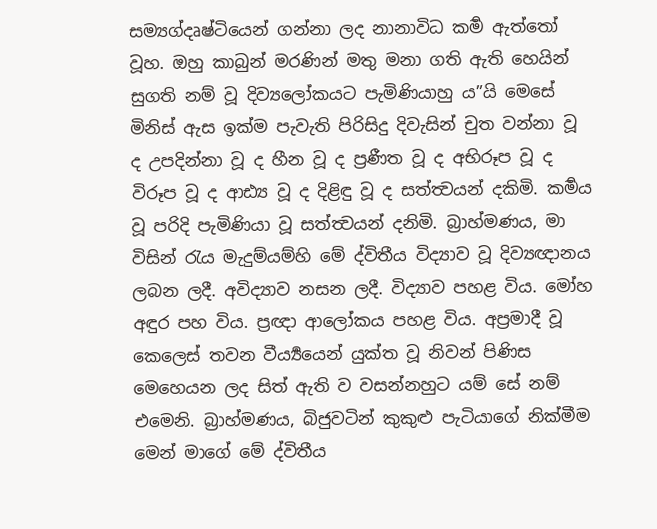සම්‍යග්දෘෂ්ටියෙන් ගන්නා ලද නානාවිධ කර්‍ම ඇත්තෝ වූහ. ඔහු කාබුන් මරණින් මතු මනා ගති ඇති හෙයින් සුගති නම් වූ දිව්‍යලෝකයට පැමිණියාහු ය”යි මෙසේ මිනිස් ඇස ඉක්ම පැවැති පිරිසිදු දිවැසින් චුත වන්නා වූ ද උපදින්නා වූ ද හීන වූ ද ප්‍රණීත වූ ද අභිරූප වූ ද විරූප වූ ද ආඪ්‍ය වූ ද දිළිඳු වූ ද සත්ත්‍වයන් දකිමි. කර්‍මය වූ පරිදි පැමිණියා වූ සත්ත්‍වයන් දනිමි. බ්‍රාහ්මණය, මා විසින් රැය මැදුම්යම්හි මේ ද්විතීය විද්‍යාව වූ දිව්‍යඥානය ලබන ලදී. අවිද්‍යාව නසන ලදී. විද්‍යාව පහළ විය. මෝහ අඳුර පහ විය. ප්‍රඥා ආලෝකය පහළ විය. අප්‍රමාදී වූ කෙලෙස් තවන වීර්‍ය්‍යයෙන් යුක්ත වූ නිවන් පිණිස මෙහෙයන ලද සිත් ඇති ව වසන්නහුට යම් සේ නම් එමෙනි. බ්‍රාහ්මණය, බිජුවටින් කුකුළු පැටියාගේ නික්මීම මෙන් මාගේ මේ ද්විතීය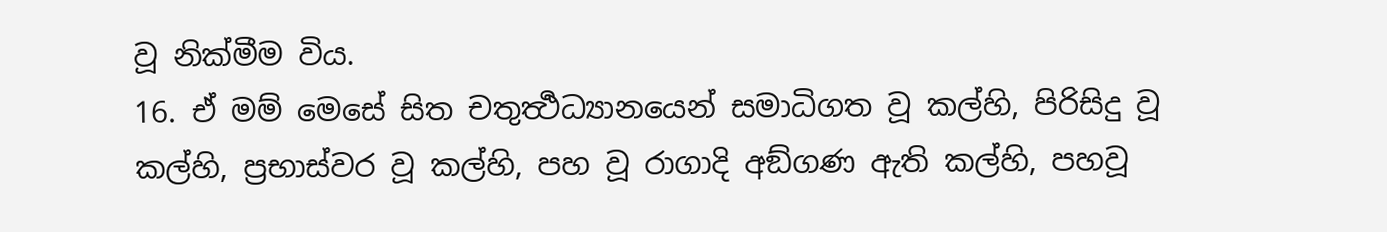වූ නික්මීම විය.
16. ඒ මම් මෙසේ සිත චතුර්‍ත්‍ථධ්‍යානයෙන් සමාධිගත වූ කල්හි, පිරිසිදු වූ කල්හි, ප්‍රභාස්වර වූ කල්හි, පහ වූ රාගාදි අඞ්ගණ ඇති කල්හි, පහවූ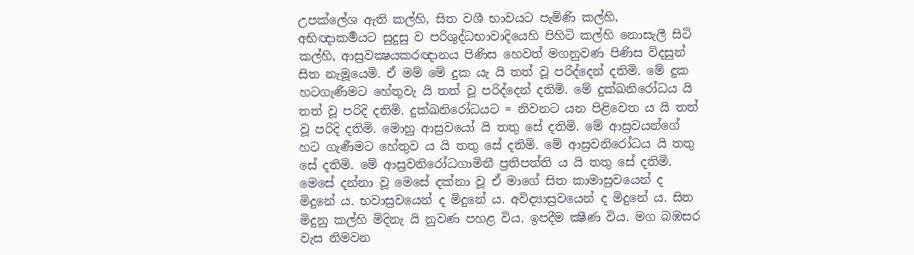උපක්ලේශ ඇති කල්හි, සිත වශී භාවයට පැමිණි කල්හි, අභිඥාකර්‍මයට සුදුසු ව පරිශුද්ධභාවාදියෙහි පිහිටි කල්හි නොසැලී සිටි කල්හි, ආස්‍රවක්‍ෂයකරඥානය පිණිස හෙවත් මගනුවණ පිණිස විදසුන් සිත නැමූයෙමි. ඒ මම් මේ දුක යැ යි තත් වූ පරිද්දෙන් දතිමි. මේ දුක හටගැණීමට හේතුවැ යි තත් වූ පරිද්දෙන් දතිමි. මේ දුක්ඛනිරෝධය යි තත් වූ පරිදි දතිමි. දුක්ඛනිරෝධයට = නිවනට යන පිළිවෙත ය යි තත් වූ පරිදි දතිමි. මොහු ආස්‍රවයෝ යි තතු සේ දතිමි. මේ ආස්‍රවයන්ගේ හට ගැණීමට හේතුව ය යි තතු සේ දතිමි. මේ ආස්‍රවනිරෝධය යි තතු සේ දතිමි. මේ ආස්‍රවනිරෝධගාමිනී ප්‍රතිපත්ති ය යි තතු සේ දතිමි. මෙසේ දන්නා වූ මෙසේ දක්නා වූ ඒ මාගේ සිත කාමාස්‍රවයෙන් ද මිදුනේ ය. භවාස්‍රවයෙන් ද මිදුනේ ය. අවිද්‍යාස්‍රවයෙන් ද මිදුනේ ය. සිත මිදුනු කල්හි මිදිනැ යි නුවණ පහළ විය. ඉපදීම ක්‍ෂීණ විය. මග බඹසර වැස නිමවන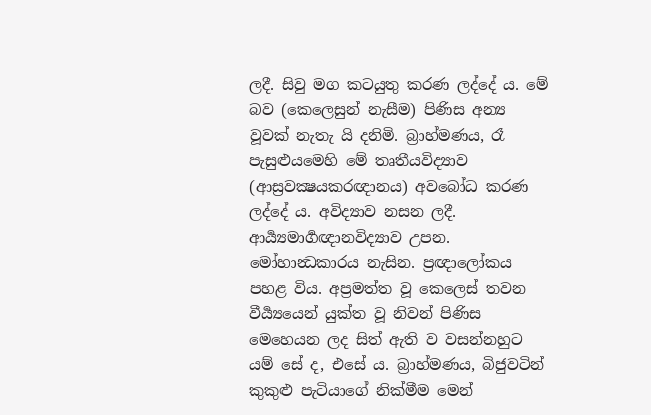ලදී. සිවු මග කටයුතු කරණ ලද්දේ ය. මේ බව (කෙලෙසුන් නැසීම) පිණිස අන්‍ය වූවක් නැතැ යි දනිමි. බ්‍රාහ්මණය, රෑ පැසුළුයමෙහි මේ තෘතීයවිද්‍යාව (ආස්‍රවක්‍ෂයකරඥානය) අවබෝධ කරණ ලද්දේ ය. අවිද්‍යාව නසන ලදී. ආර්‍ය්‍යමාර්‍ගඥානවිද්‍යාව උපන. මෝහාන්‍ධකාරය නැසින. ප්‍රඥාලෝකය පහළ විය. අප්‍රමත්ත වූ කෙලෙස් තවන වීර්‍ය්‍යයෙන් යුක්ත වූ නිවන් පිණිස මෙහෙයන ලද සිත් ඇති ව වසන්නහුට යම් සේ ද, එසේ ය. බ්‍රාහ්මණය, බිජුවටින් කුකුළු පැටියාගේ නික්මීම මෙන්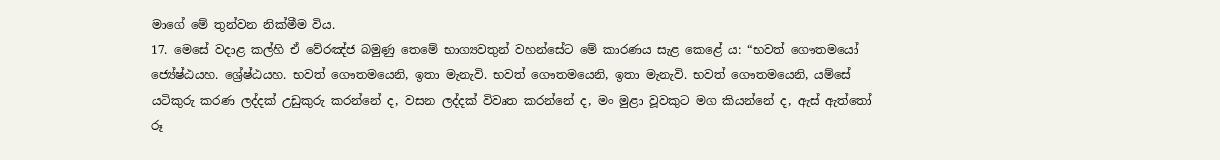මාගේ මේ තුන්වන නික්මීම විය.
17. මෙසේ වදාළ කල්හි ඒ වේරඤ්ජ බමුණු තෙමේ භාග්‍යවතුන් වහන්සේට මේ කාරණය සැළ කෙළේ ය: “භවත් ගෞතමයෝ ජ්‍යේෂ්ඨයහ. ශ්‍රේෂ්ඨයහ. භවත් ගෞතමයෙනි, ඉතා මැනැවි. භවත් ගෞතමයෙනි, ඉතා මැනැවි. භවත් ගෞතමයෙනි, යම්සේ යටිකුරු කරණ ලද්දක් උඩුකුරු කරන්නේ ද, වසන ලද්දක් විවෘත කරන්නේ ද, මං මුළා වූවකුට මග කියන්නේ ද, ඇස් ඇත්තෝ රූ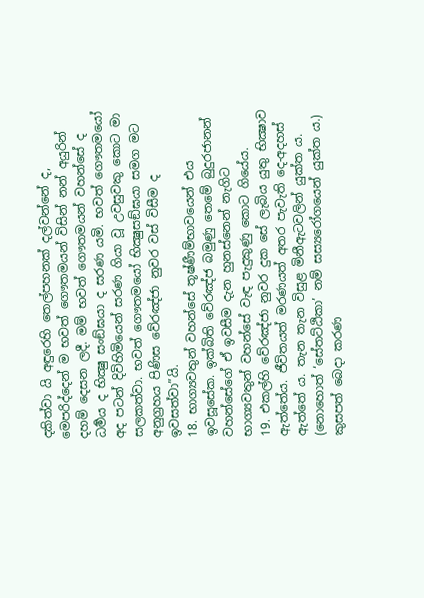දකිත්වා යි අඳුරෙහි තෙල්පහනක් දල්වන්නේ ද, මෙපරිද්දෙන් ම භවත් ගෞතමයන් විසින් නන් අයුරින් දහම් දෙසන ලදී. මම් භවත් ගෞතමයන් වහන්සේ ද ධර්‍මය ද භික්‍ෂු සංඞ්ඝයා ද සරණ යමි. භවත් ගෞතමයෝ අද පටන් දිවිහිමියෙන් සරණ ගියා වූ උවසුවකු කොට මා සලකත්වා. භවත් ගෞතමයෝ භික්‍ෂුසඞ්ඝයා සමග මට අනුග්‍රහය පිණිස වේරඤ්ජා නුවර වස් විසීම ද ඉවසත්වා”යි.
18. භාග්‍යවතුන් වහන්සේ තූෂ්ණීම්භාවයෙන් එය ඉවසූසේක. ඉක්බිති වේරඤ්ජ බමුණු තෙමේ බුදුරජානන් වහන්සේගේ ඒ ඉවසීම දැන හුනස්නෙන් නැගිට භාග්‍යවතුන් වහන්සේ වැඳ පැදුකුණු කොට ගියේය.
19. එකල්හි වේරඤ්ජා නුවර දුක සේ ලැබිය යුතු භික්‍ෂාව ඇත්තේය. ජීවිතයත් මරණයත් අතර පැවැති දෙ-අදහස් ඇත්තේ ය. තැන තැන විසුළ මිනීඇටවලින් යුක්ත ය. (නොහොත් ‘සේතට්ඨිකා’ නම් සස්‍යරෝගයෙන් යුක්ත ය.) කුසපත් බෙදා කරණ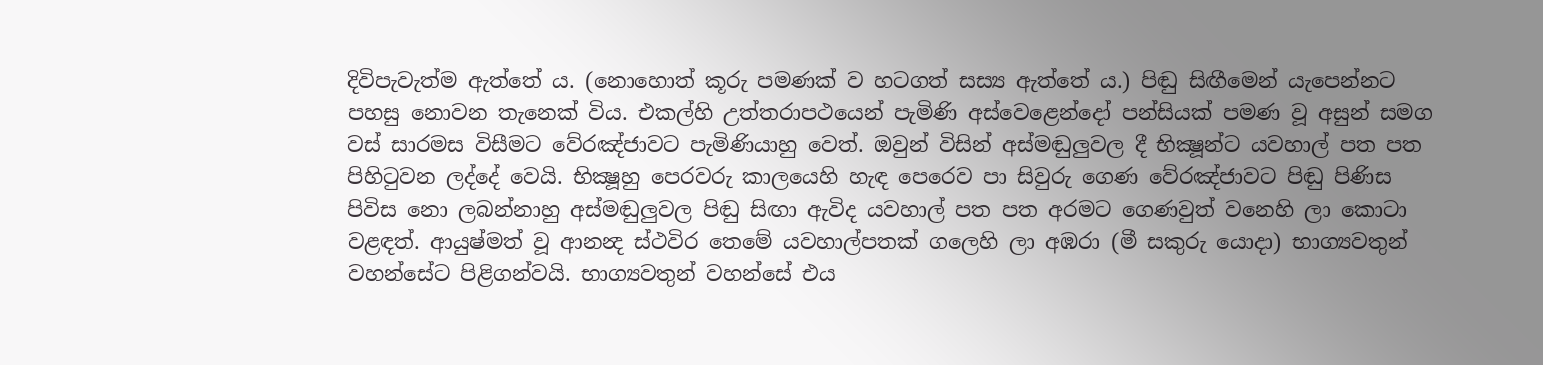දිවිපැවැත්ම ඇත්තේ ය. (නොහොත් කූරු පමණක් ව හටගත් සස්‍ය ඇත්තේ ය.) පිඬු සිඟීමෙන් යැපෙන්නට පහසු නොවන තැනෙක් විය. එකල්හි උත්තරාපථයෙන් පැමිණි අස්වෙළෙන්දෝ පන්සියක් පමණ වූ අසුන් සමග වස් සාරමස විසීමට වේරඤ්ජාවට පැමිණියාහු වෙත්. ඔවුන් විසින් අස්මඬුලුවල දී භික්‍ෂූන්ට යවහාල් පත පත පිහිටුවන ලද්දේ වෙයි. භික්‍ෂූහු පෙරවරු කාලයෙහි හැඳ පෙරෙව පා සිවුරු ගෙණ වේරඤ්ජාවට පිඬු පිණිස පිවිස නො ලබන්නාහු අස්මඬුලුවල පිඬු සිඟා ඇවිද යවහාල් පත පත අරමට ගෙණවුත් වනෙහි ලා කොටා වළඳත්. ආයුෂ්මත් වූ ආනන්‍ද ස්ථවිර තෙමේ යවහාල්පතක් ගලෙහි ලා අඹරා (මී සකුරු යොදා) භාග්‍යවතුන් වහන්සේට පිළිගන්වයි. භාග්‍යවතුන් වහන්සේ එය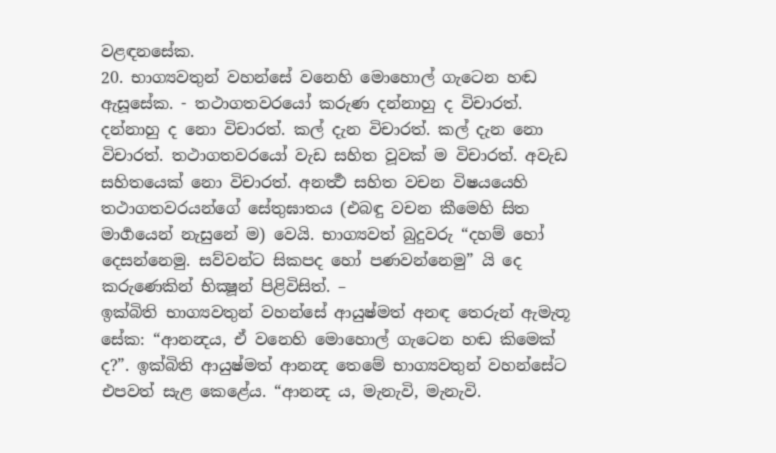වළඳනසේක.
20. භාග්‍යවතුන් වහන්සේ වනෙහි මොහොල් ගැටෙන හඬ ඇසූසේක. - තථාගතවරයෝ කරුණ දන්නාහු ද විචාරත්. දන්නාහු ද නො විචාරත්. කල් දැන විචාරත්. කල් දැන නො විචාරත්. තථාගතවරයෝ වැඩ සහිත වූවක් ම විචාරත්. අවැඩ සහිතයෙක් නො විචාරත්. අනර්‍ත්‍ථ සහිත වචන විෂයයෙහි තථාගතවරයන්ගේ සේතුඝාතය (එබඳු වචන කීමෙහි සිත මාර්‍ගයෙන් නැසුනේ ම) වෙයි. භාග්‍යවත් බුදුවරු “දහම් හෝ දෙසන්නෙමු. සව්වන්ට සිකපද හෝ පණවන්නෙමු” යි දෙ කරුණෙකින් භික්‍ෂූන් පිළිවිසිත්. –
ඉක්බිති භාග්‍යවතුන් වහන්සේ ආයුෂ්මත් අනඳ තෙරුන් ඇමැතූ සේක: “ආනන්‍දය, ඒ වනෙහි මොහොල් ගැටෙන හඬ කිමෙක් ද?”. ඉක්බිති ආයුෂ්මත් ආනන්‍ද තෙමේ භාග්‍යවතුන් වහන්සේට එපවත් සැළ කෙළේය. “ආනන්‍ද ය, මැනැවි, මැනැවි.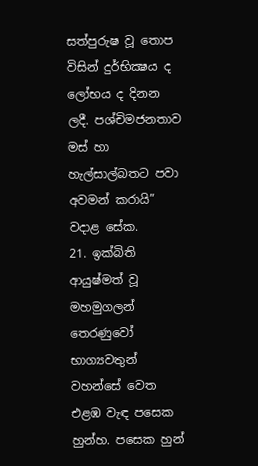සත්පුරුෂ වූ තොප විසින් දුර්භික්‍ෂය ද ලෝභය ද දිනන ලදී. පශ්චිමජනතාව මස් හා හැල්සාල්බතට පවා අවමන් කරායි” වදාළ සේක.
21. ඉක්බිති ආයුෂ්මත් වූ මහමුගලන් තෙරණුවෝ භාග්‍යවතුන් වහන්සේ වෙත එළඹ වැඳ පසෙක හුන්හ. පසෙක හුන්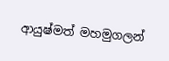ආයුෂ්මත් මහමුගලන්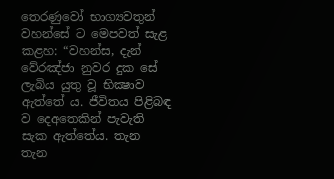තෙරණුවෝ භාග්‍යවතුන් වහන්සේ ට මෙපවත් සැළ කළහ: “වහන්ස, දැන් වේරඤ්ජා නුවර දුක සේ ලැබිය යුතු වූ භික්‍ෂාව ඇත්තේ ය. ජීවිතය පිළිබඳ ව දෙඅතෙකින් පැවැති සැක ඇත්තේය. තැන තැන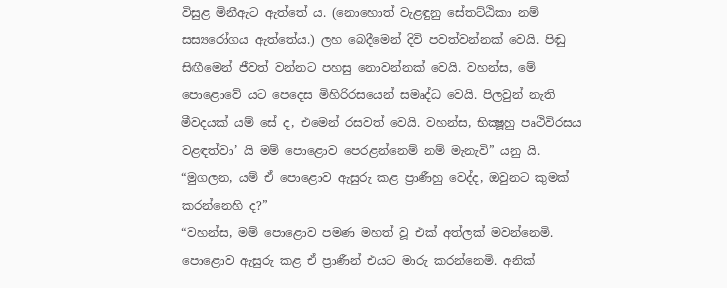විසුළ මිනීඇට ඇත්තේ ය. (නොහොත් වැළඳුනු සේතට්ඨිකා නම් සස්‍යරෝගය ඇත්තේය.) ලහ බෙදීමෙන් දිවි පවත්වන්නක් වෙයි. පිඬු සිඟීමෙන් ජීවත් වන්නට පහසු නොවන්නක් වෙයි. වහන්ස, මේ පොළොවේ යට පෙදෙස මිහිරිරසයෙන් සමෘද්ධ වෙයි. පිලවුන් නැති මීවදයක් යම් සේ ද, එමෙන් රසවත් වෙයි. වහන්ස, භික්‍ෂූහු පෘථිවිරසය වළඳත්වා’ යි මම් පොළොව පෙරළන්නෙම් නම් මැනැවි” යනු යි.
“මුගලන, යම් ඒ පොළොව ඇසුරු කළ ප්‍රාණීහු වෙද්ද, ඔවුනට කුමක් කරන්නෙහි ද?”
“වහන්ස, මම් පොළොව පමණ මහත් වූ එක් අත්ලක් මවන්නෙමි. පොළොව ඇසුරු කළ ඒ ප්‍රාණීන් එයට මාරු කරන්නෙමි. අනික්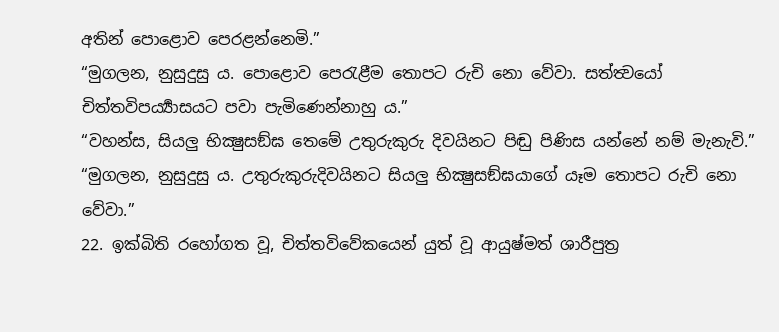අතින් පොළොව පෙරළන්නෙමි.”
“මුගලන, නුසුදුසු ය. පොළොව පෙරැළීම තොපට රුචි නො වේවා. සත්ත්‍වයෝ චිත්තවිපර්‍ය්‍යාසයට පවා පැමිණෙන්නාහු ය.”
“වහන්ස, සියලු භික්‍ෂුසඞ්ඝ තෙමේ උතුරුකුරු දිවයිනට පිඬු පිණිස යන්නේ නම් මැනැවි.”
“මුගලන, නුසුදුසු ය. උතුරුකුරුදිවයිනට සියලු භික්‍ෂුසඞ්ඝයාගේ යෑම තොපට රුචි නො වේවා.”
22. ඉක්බිති රහෝගත වූ, චිත්තවිවේකයෙන් යුත් වූ ආයුෂ්මත් ශාරීපුත්‍ර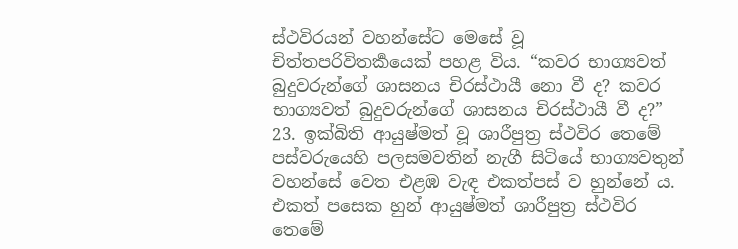ස්ථවිරයන් වහන්සේට මෙසේ වූ චිත්තපරිවිතර්‍කයෙක් පහළ විය. “කවර භාග්‍යවත් බුදුවරුන්ගේ ශාසනය චිරස්ථායී නො වී ද? කවර භාග්‍යවත් බුදුවරුන්ගේ ශාසනය චිරස්ථායී වී ද?”
23. ඉක්බිති ආයුෂ්මත් වූ ශාරීපුත්‍ර ස්ථවිර තෙමේ පස්වරුයෙහි පලසමවතින් නැගී සිටියේ භාග්‍යවතුන් වහන්සේ වෙත එළඹ වැඳ එකත්පස් ව හුන්නේ ය. එකත් පසෙක හුන් ආයුෂ්මත් ශාරීපුත්‍ර ස්ථවිර තෙමේ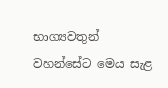භාග්‍යවතුන් වහන්සේට මෙය සැළ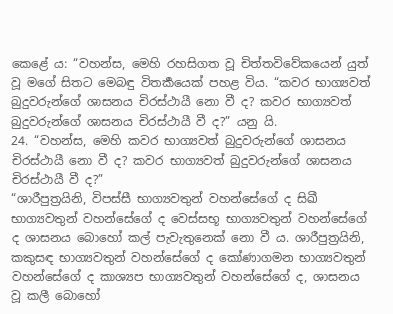කෙළේ ය: “වහන්ස, මෙහි රහසිගත වූ චිත්තවිවේකයෙන් යුත් වූ මගේ සිතට මෙබඳු විතර්‍කයෙක් පහළ විය. “කවර භාග්‍යවත් බුදුවරුන්ගේ ශාසනය චිරස්ථායී නො වී ද? කවර භාග්‍යවත් බුදුවරුන්ගේ ශාසනය චිරස්ථායී වී ද?” යනු යි.
24. “වහන්ස, මෙහි කවර භාග්‍යවත් බුදුවරුන්ගේ ශාසනය චිරස්ථායී නො වී ද? කවර භාග්‍යවත් බුදුවරුන්ගේ ශාසනය චිරස්ථායී වී ද?”
“ශාරීපුත්‍රයිනි, විපස්සී භාග්‍යවතුන් වහන්සේගේ ද සිඛී භාග්‍යවතුන් වහන්සේගේ ද වෙස්සභූ භාග්‍යවතුන් වහන්සේගේ ද ශාසනය බොහෝ කල් පැවැතුනෙක් නො වී ය. ශාරීපුත්‍රයිනි, කකුසඳ භාග්‍යවතුන් වහන්සේගේ ද කෝණාගමන භාග්‍යවතුන් වහන්සේගේ ද කාශ්‍යප භාග්‍යවතුන් වහන්සේගේ ද, ශාසනය වූ කලී බොහෝ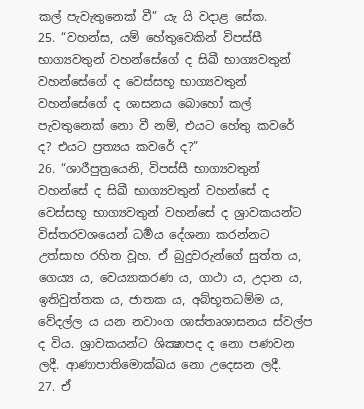කල් පැවැතුනෙක් වී” යැ යි වදාළ සේක.
25. “වහන්ස, යම් හේතුවෙකින් විපස්සී භාග්‍යවතුන් වහන්සේගේ ද සිඛී භාග්‍යවතුන් වහන්සේගේ ද වෙස්සභූ භාග්‍යවතුන් වහන්සේගේ ද ශාසනය බොහෝ කල් පැවතුනෙක් නො වී නම්, එයට හේතු කවරේ ද? එයට ප්‍රත්‍යය කවරේ ද?”
26. “ශාරීපුත්‍රයෙනි, විපස්සී භාග්‍යවතුන් වහන්සේ ද සිඛී භාග්‍යවතුන් වහන්සේ ද වෙස්සභූ භාග්‍යවතුන් වහන්සේ ද ශ්‍රාවකයන්ට විස්තරවශයෙන් ධර්‍මය දේශනා කරන්නට උත්සාහ රහිත වූහ. ඒ බුදුවරුන්ගේ සුත්ත ය, ගෙය්‍ය ය, වෙය්‍යාකරණ ය, ගාථා ය, උදාන ය, ඉතිවුත්තක ය, ජාතක ය, අබ්භූතධම්ම ය, වේදල්ල ය යන නවාංග ශාස්තෘශාසනය ස්වල්ප ද විය. ශ්‍රාවකයන්ට ශික්‍ෂාපද ද නො පණවන ලදී. ආණාපාතිමොක්ඛය නො උදෙසන ලදී.
27. ඒ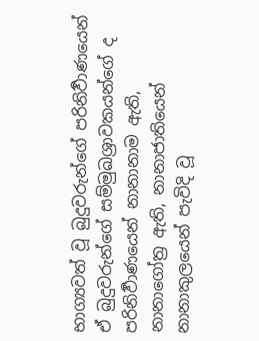භාග්‍යවත් වූ බුදුවරුන්ගේ පරිනිර්‍වාණයෙන් ඒ බුදුවරුන්ගේ සම්මුඛශ්‍රාවකයන්ගේ ද පරිනිර්‍වාණයෙන් නානානාම ඇති, නානාගෝත්‍ර ඇති, නානාජාතියෙන් නානාකුලයෙන් පැවිදි වූ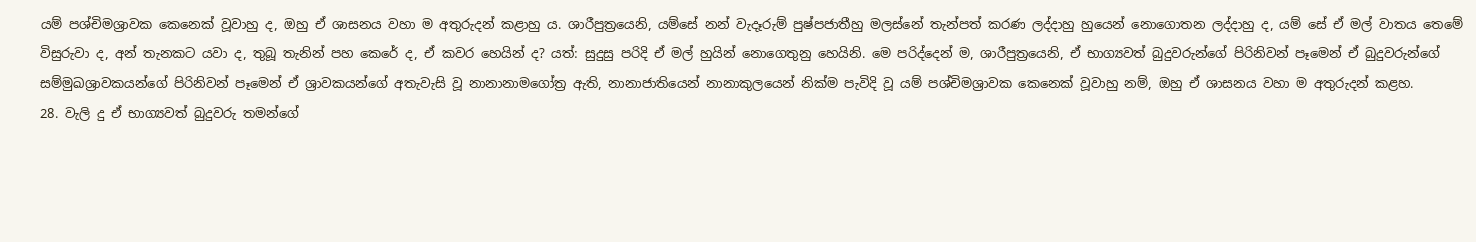යම් පශ්චිමශ්‍රාවක කෙනෙක් වූවාහු ද, ඔහු ඒ ශාසනය වහා ම අතුරුදන් කළාහු ය. ශාරීපුත්‍රයෙනි, යම්සේ නන් වැදෑරුම් පුෂ්පජාතීහු මලස්නේ තැන්පත් කරණ ලද්දාහු හුයෙන් නොගොතන ලද්දාහු ද, යම් සේ ඒ මල් වාතය තෙමේ විසුරුවා ද, අන් තැනකට යවා ද, තුබූ තැනින් පහ කෙරේ ද, ඒ කවර හෙයින් ද? යත්: සුදුසු පරිදි ඒ මල් හුයින් නොගෙතුනු හෙයිනි. මෙ පරිද්දෙන් ම, ශාරීපුත්‍රයෙනි, ඒ භාග්‍යවත් බුදුවරුන්ගේ පිරිනිවන් පෑමෙන් ඒ බුදුවරුන්ගේ සම්මුඛශ්‍රාවකයන්ගේ පිරිනිවන් පෑමෙන් ඒ ශ්‍රාවකයන්ගේ අතැවැසි වූ නානානාමගෝත්‍ර ඇති, නානාජාතියෙන් නානාකුලයෙන් නික්ම පැවිදි වූ යම් පශ්චිමශ්‍රාවක කෙනෙක් වූවාහු නම්, ඔහු ඒ ශාසනය වහා ම අතුරුදන් කළහ.
28. වැලි දු ඒ භාග්‍යවත් බුදුවරු තමන්ගේ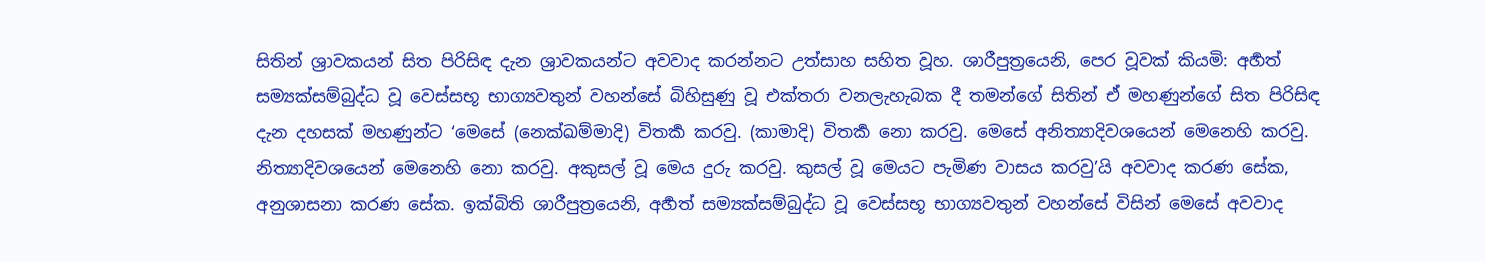සිතින් ශ්‍රාවකයන් සිත පිරිසිඳ දැන ශ්‍රාවකයන්ට අවවාද කරන්නට උත්සාහ සහිත වූහ. ශාරීපුත්‍රයෙනි, පෙර වූවක් කියමි: අර්‍හත් සම්‍යක්සම්බුද්ධ වූ වෙස්සභූ භාග්‍යවතුන් වහන්සේ බිහිසුණු වූ එක්තරා වනලැහැබක දී තමන්ගේ සිතින් ඒ මහණුන්ගේ සිත පිරිසිඳ දැන දහසක් මහණුන්ට ‘මෙසේ (නෙක්ඛම්මාදි) විතර්‍ක කරවු. (කාමාදි) විතර්‍ක නො කරවු. මෙසේ අනිත්‍යාදිවශයෙන් මෙනෙහි කරවු. නිත්‍යාදිවශයෙන් මෙනෙහි නො කරවු. අකුසල් වූ මෙය දුරු කරවු. කුසල් වූ මෙයට පැමිණ වාසය කරවු’යි අවවාද කරණ සේක, අනුශාසනා කරණ සේක. ඉක්බිති ශාරීපුත්‍රයෙනි, අර්‍හත් සම්‍යක්සම්බුද්ධ වූ වෙස්සභූ භාග්‍යවතුන් වහන්සේ විසින් මෙසේ අවවාද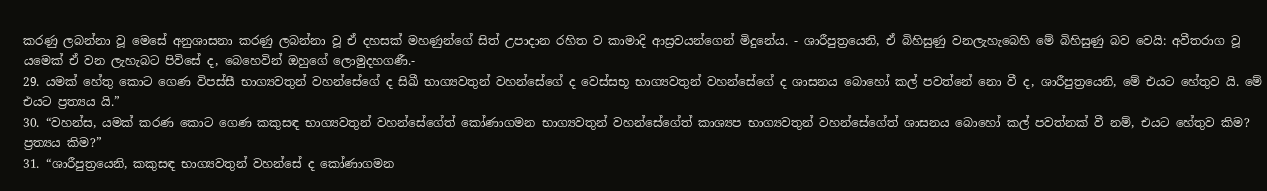කරණු ලබන්නා වූ මෙසේ අනුශාසනා කරණු ලබන්නා වූ ඒ දහසක් මහණුන්ගේ සිත් උපාදාන රහිත ව කාමාදි ආස්‍රවයන්ගෙන් මිදුනේය. - ශාරීපුත්‍රයෙනි, ඒ බිහිසුණු වනලැහැබෙහි මේ බිහිසුණු බව වෙයි: අවීතරාග වූ යමෙක් ඒ වන ලැහැබට පිවිසේ ද, බෙහෙවින් ඔහුගේ ලොමුදහගණී.-
29. යමක් හේතු කොට ගෙණ විපස්සී භාග්‍යවතුන් වහන්සේගේ ද සිඛී භාග්‍යවතුන් වහන්සේගේ ද වෙස්සභූ භාග්‍යවතුන් වහන්සේගේ ද ශාසනය බොහෝ කල් පවත්නේ නො වී ද, ශාරීපුත්‍රයෙනි, මේ එයට හේතුව යි. මේ එයට ප්‍රත්‍යය යි.”
30. “වහන්ස, යමක් කරණ කොට ගෙණ කකුසඳ භාග්‍යවතුන් වහන්සේගේත් කෝණාගමන භාග්‍යවතුන් වහන්සේගේත් කාශ්‍යප භාග්‍යවතුන් වහන්සේගේත් ශාසනය බොහෝ කල් පවත්නක් වී නම්, එයට හේතුව කිම? ප්‍රත්‍යය කිම?”
31. “ශාරීපුත්‍රයෙනි, කකුසඳ භාග්‍යවතුන් වහන්සේ ද කෝණාගමන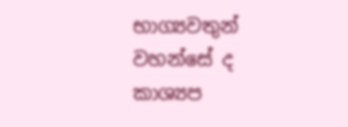භාග්‍යවතුන් වහන්සේ ද කාශ්‍යප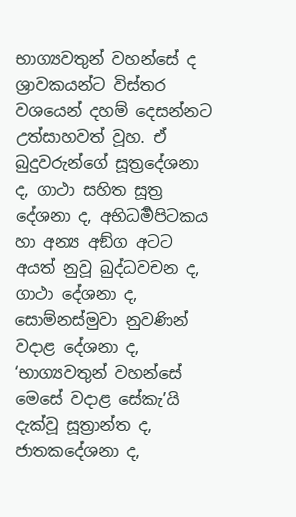භාග්‍යවතුන් වහන්සේ ද ශ්‍රාවකයන්ට විස්තර වශයෙන් දහම් දෙසන්නට උත්සාහවත් වූහ. ඒ බුදුවරුන්ගේ සූත්‍රදේශනා ද, ගාථා සහිත සූත්‍ර දේශනා ද, අභිධර්‍මපිටකය හා අන්‍ය අඞ්ග අටට අයත් නුවූ බුද්ධවචන ද, ගාථා දේශනා ද, සොම්නස්මුවා නුවණින් වදාළ දේශනා ද, ‘භාග්‍යවතුන් වහන්සේ මෙසේ වදාළ සේකැ’යි දැක්වූ සූත්‍රාන්ත ද, ජාතකදේශනා ද,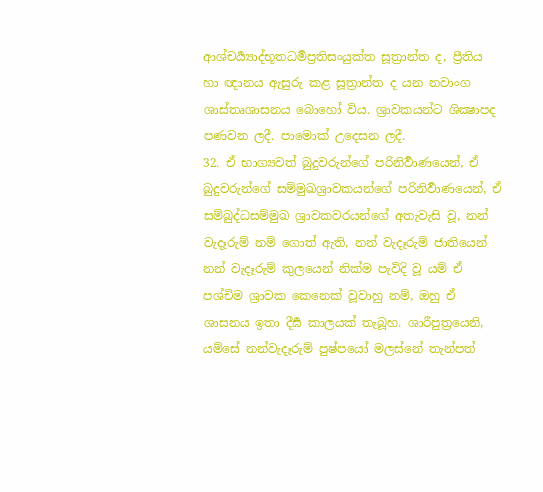ආශ්චර්‍ය්‍යාද්භූතධර්‍මප්‍රතිසංයුක්ත සූත්‍රාන්ත ද, ප්‍රීතිය හා ඥානය ඇසුරු කළ සූත්‍රාන්ත ද යන නවාංග ශාස්තෘශාසනය බොහෝ විය. ශ්‍රාවකයන්ට ශික්‍ෂාපද පණවන ලදී. පාමොක් උදෙසන ලදී.
32. ඒ භාග්‍යවත් බුදුවරුන්ගේ පරිනිර්‍වාණයෙන්, ඒ බුදුවරුන්ගේ සම්මුඛශ්‍රාවකයන්ගේ පරිනිර්‍වාණයෙන්, ඒ සම්බුද්ධසම්මුඛ ශ්‍රාවකවරයන්ගේ අතැවැසි වූ, නන් වැදෑරුම් නම් ගොත් ඇති, නන් වැදෑරුම් ජාතියෙන් නන් වැදෑරුම් කුලයෙන් නික්ම පැවිදි වූ යම් ඒ පශ්චිම ශ්‍රාවක කෙනෙක් වූවාහු නම්, ඔහු ඒ ශාසනය ඉතා දීර්‍ඝ කාලයක් තැබූහ. ශාරීපුත්‍රයෙනි, යම්සේ නන්වැදෑරුම් පුෂ්පයෝ මලස්නේ තැන්පත්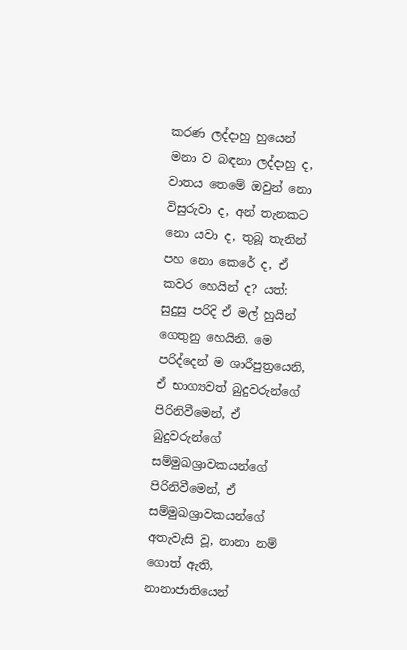කරණ ලද්දාහු හුයෙන් මනා ව බඳනා ලද්දාහු ද, වාතය තෙමේ ඔවුන් නො විසුරුවා ද, අන් තැනකට නො යවා ද, තුබූ තැනින් පහ නො කෙරේ ද, ඒ කවර හෙයින් ද? යත්: සුදුසු පරිදි ඒ මල් හුයින් ගෙතුනු හෙයිනි. මෙ පරිද්දෙන් ම ශාරීපුත්‍රයෙනි, ඒ භාග්‍යවත් බුදුවරුන්ගේ පිරිනිවීමෙන්, ඒ බුදුවරුන්ගේ සම්මුඛශ්‍රාවකයන්ගේ පිරිනිවීමෙන්, ඒ සම්මුඛශ්‍රාවකයන්ගේ අතැවැසි වූ, නානා නම් ගොත් ඇති, නානාජාතියෙන්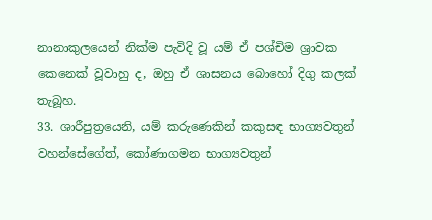නානාකුලයෙන් නික්ම පැවිදි වූ යම් ඒ පශ්චිම ශ්‍රාවක කෙනෙක් වූවාහු ද, ඔහු ඒ ශාසනය බොහෝ දිගු කලක් තැබූහ.
33. ශාරීපුත්‍රයෙනි, යම් කරුණෙකින් කකුසඳ භාග්‍යවතුන් වහන්සේගේත්, කෝණාගමන භාග්‍යවතුන්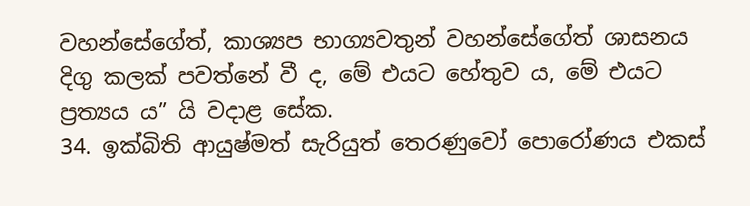වහන්සේගේත්, කාශ්‍යප භාග්‍යවතුන් වහන්සේගේත් ශාසනය දිගු කලක් පවත්නේ වී ද, මේ එයට හේතුව ය, මේ එයට ප්‍රත්‍යය ය” යි වදාළ සේක.
34. ඉක්බිති ආයුෂ්මත් සැරියුත් තෙරණුවෝ පොරෝණය එකස්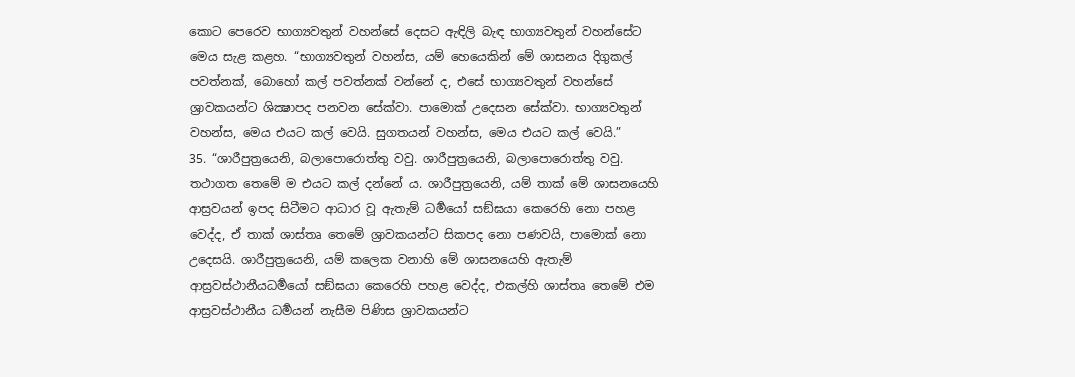කොට පෙරෙව භාග්‍යවතුන් වහන්සේ දෙසට ඇඳිලි බැඳ භාග්‍යවතුන් වහන්සේට මෙය සැළ කළහ. “භාග්‍යවතුන් වහන්ස, යම් හෙයෙකින් මේ ශාසනය දිගුකල් පවත්නක්, බොහෝ කල් පවත්නක් වන්නේ ද, එසේ භාග්‍යවතුන් වහන්සේ ශ්‍රාවකයන්ට ශික්‍ෂාපද පනවන සේක්වා. පාමොක් උදෙසන සේක්වා. භාග්‍යවතුන් වහන්ස, මෙය එයට කල් වෙයි. සුගතයන් වහන්ස, මෙය එයට කල් වෙයි.”
35. “ශාරීපුත්‍රයෙනි, බලාපොරොත්තු වවු. ශාරීපුත්‍රයෙනි, බලාපොරොත්තු වවු. තථාගත තෙමේ ම එයට කල් දන්නේ ය. ශාරීපුත්‍රයෙනි, යම් තාක් මේ ශාසනයෙහි ආස්‍රවයන් ඉපද සිටීමට ආධාර වූ ඇතැම් ධර්‍මයෝ සඞ්ඝයා කෙරෙහි නො පහළ වෙද්ද, ඒ තාක් ශාස්තෘ තෙමේ ශ්‍රාවකයන්ට සිකපද නො පණවයි, පාමොක් නො උදෙසයි. ශාරීපුත්‍රයෙනි, යම් කලෙක වනාහි මේ ශාසනයෙහි ඇතැම් ආස්‍රවස්ථානීයධර්‍මයෝ සඞ්ඝයා කෙරෙහි පහළ වෙද්ද, එකල්හි ශාස්තෘ තෙමේ එම ආස්‍රවස්ථානීය ධර්‍මයන් නැසීම පිණිස ශ්‍රාවකයන්ට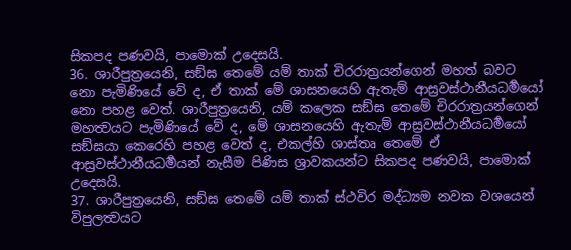සිකපද පණවයි, පාමොක් උදෙසයි.
36. ශාරීපුත්‍රයෙනි, සඞ්ඝ තෙමේ යම් තාක් චිරරාත්‍රයන්ගෙන් මහත් බවට නො පැමිණියේ වේ ද, ඒ තාක් මේ ශාසනයෙහි ඇතැම් ආස්‍රවස්ථානීයධර්‍මයෝ නො පහළ වෙත්. ශාරීපුත්‍රයෙනි, යම් කලෙක සඞ්ඝ තෙමේ චිරරාත්‍රයන්ගෙන් මහත්‍වයට පැමිණියේ වේ ද, මේ ශාසනයෙහි ඇතැම් ආස්‍රවස්ථානීයධර්‍මයෝ සඞ්ඝයා කෙරෙහි පහළ වෙත් ද, එකල්හි ශාස්තෘ තෙමේ ඒ ආස්‍රවස්ථානීයධර්‍මයන් නැසීම පිණිස ශ්‍රාවකයන්ට සිකපද පණවයි, පාමොක් උදෙසයි.
37. ශාරීපුත්‍රයෙනි, සඞ්ඝ තෙමේ යම් තාක් ස්ථවිර මද්ධ්‍යම නවක වශයෙන් විපුලත්‍වයට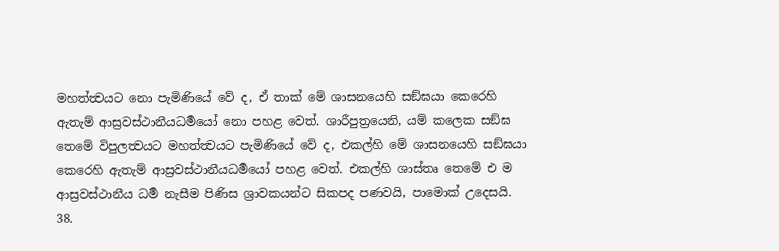මහත්ත්‍වයට නො පැමිණියේ වේ ද, ඒ තාක් මේ ශාසනයෙහි සඞ්ඝයා කෙරෙහි ඇතැම් ආස්‍රවස්ථානීයධර්‍මයෝ නො පහළ වෙත්. ශාරීපුත්‍රයෙනි, යම් කලෙක සඞ්ඝ තෙමේ විපුලත්‍වයට මහත්ත්‍වයට පැමිණියේ වේ ද, එකල්හි මේ ශාසනයෙහි සඞ්ඝයා කෙරෙහි ඇතැම් ආස්‍රවස්ථානීයධර්‍මයෝ පහළ වෙත්. එකල්හි ශාස්තෘ තෙමේ එ ම ආස්‍රවස්ථානීය ධර්‍ම නැසීම පිණිස ශ්‍රාවකයන්ට සිකපද පණවයි, පාමොක් උදෙසයි.
38.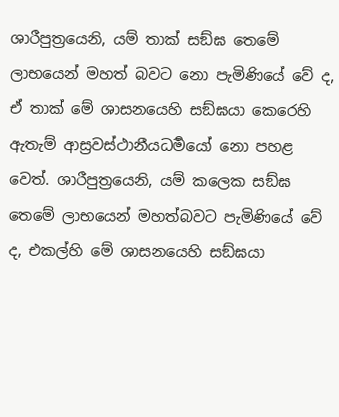ශාරීපුත්‍රයෙනි, යම් තාක් සඞ්ඝ තෙමේ ලාභයෙන් මහත් බවට නො පැමිණියේ වේ ද, ඒ තාක් මේ ශාසනයෙහි සඞ්ඝයා කෙරෙහි ඇතැම් ආස්‍රවස්ථානීයධර්‍මයෝ නො පහළ වෙත්. ශාරීපුත්‍රයෙනි, යම් කලෙක සඞ්ඝ තෙමේ ලාභයෙන් මහත්බවට පැමිණියේ වේ ද, එකල්හි මේ ශාසනයෙහි සඞ්ඝයා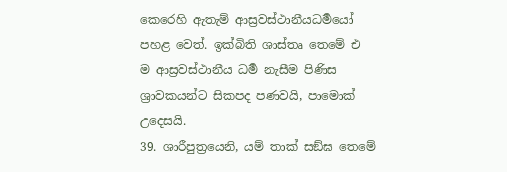කෙරෙහි ඇතැම් ආස්‍රවස්ථානීයධර්‍මයෝ පහළ වෙත්. ඉක්බිති ශාස්තෘ තෙමේ එ ම ආස්‍රවස්ථානීය ධර්‍ම නැසීම පිණිස ශ්‍රාවකයන්ට සිකපද පණවයි, පාමොක් උදෙසයි.
39. ශාරීපුත්‍රයෙනි, යම් තාක් සඞ්ඝ තෙමේ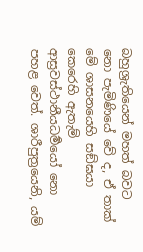බහුශ්‍රැතියෙන් මහත් බවට නො පැමිණියේ වේ ද, ඒ තාක් මේ ශාසනයෙහි සඞ්ඝයා කෙරෙහි ඇතැම් ආස්‍රවස්ථානීයධර්‍මයෝ නො පහළ වෙත්. ශාරීපුත්‍රයෙනි, යම්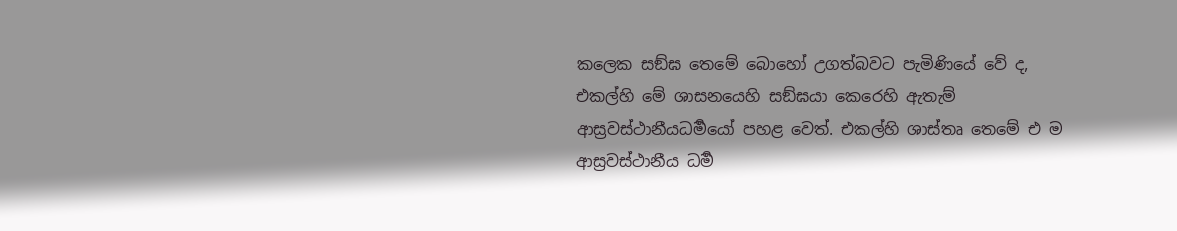කලෙක සඞ්ඝ තෙමේ බොහෝ උගත්බවට පැමිණියේ වේ ද, එකල්හි මේ ශාසනයෙහි සඞ්ඝයා කෙරෙහි ඇතැම් ආස්‍රවස්ථානීයධර්‍මයෝ පහළ වෙත්. එකල්හි ශාස්තෘ තෙමේ එ ම ආස්‍රවස්ථානීය ධර්‍ම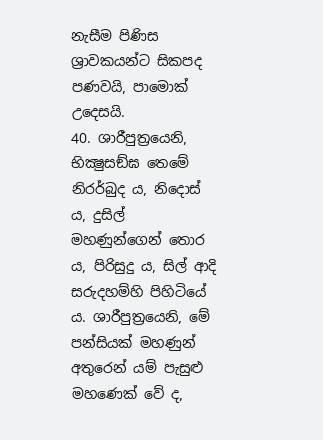නැසීම පිණිස ශ්‍රාවකයන්ට සිකපද පණවයි, පාමොක් උදෙසයි.
40. ශාරීපුත්‍රයෙනි, භික්‍ෂුසඞ්ඝ තෙමේ නිරර්බුද ය, නිදොස් ය, දුසිල් මහණුන්ගෙන් තොර ය, පිරිසුදු ය, සිල් ආදි සරුදහම්හි පිහිටියේ ය. ශාරීපුත්‍රයෙනි, මේ පන්සියක් මහණුන් අතුරෙන් යම් පැසුළු මහණෙක් වේ ද,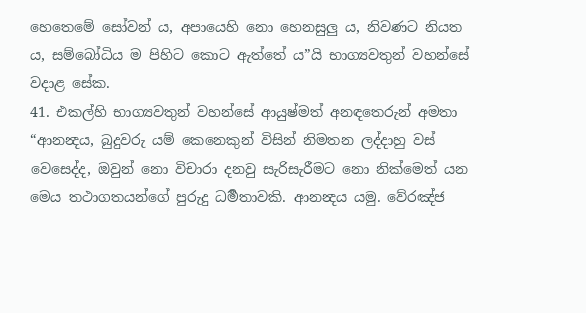හෙතෙමේ සෝවන් ය, අපායෙහි නො හෙනසුලු ය, නිවණට නියත ය, සම්බෝධිය ම පිහිට කොට ඇත්තේ ය”යි භාග්‍යවතුන් වහන්සේ වදාළ සේක.
41. එකල්හි භාග්‍යවතුන් වහන්සේ ආයුෂ්මත් අනඳතෙරුන් අමතා “ආනන්‍දය, බුදුවරු යම් කෙනෙකුන් විසින් නිමතන ලද්දාහු වස් වෙසෙද්ද, ඔවුන් නො විචාරා දනවු සැරිසැරීමට නො නික්මෙත් යන මෙය තථාගතයන්ගේ පුරුදු ධර්‍මතාවකි. ආනන්‍දය යමු. වේරඤ්ජ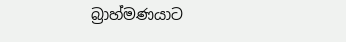බ්‍රාහ්මණයාට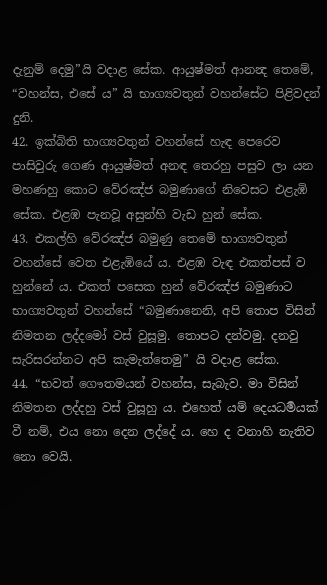දැනුම් දෙමු”යි වදාළ සේක. ආයුෂ්මත් ආනන්‍ද තෙමේ, “වහන්ස, එසේ ය” යි භාග්‍යවතුන් වහන්සේට පිළිවදන් දුනි.
42. ඉක්බිති භාග්‍යවතුන් වහන්සේ හැඳ පෙරෙව පාසිවුරු ගෙණ ආයුෂ්මත් අනඳ තෙරහු පසුව ලා යන මහණහු කොට වේරඤ්ජ බමුණාගේ නිවෙසට එළැඹි සේක. එළඹ පැනවූ අසුන්හි වැඩ හුන් සේක.
43. එකල්හි වේරඤ්ජ බමුණු තෙමේ භාග්‍යවතුන් වහන්සේ වෙත එළැඹියේ ය. එළඹ වැඳ එකත්පස් ව හුන්නේ ය. එකත් පසෙක හුන් වේරඤ්ජ බමුණාට භාග්‍යවතුන් වහන්සේ “බමුණානෙනි, අපි තොප විසින් නිමතන ලද්දමෝ වස් වුසූමු. තොපට දන්වමු. දනවු සැරිසරන්නට අපි කැමැත්තෙමු” යි වදාළ සේක.
44. “භවත් ගෞතමයන් වහන්ස, සැබැව. මා විසින් නිමතන ලද්දහු වස් වුසූහු ය. එහෙත් යම් දෙයධර්‍මයක් වී නම්, එය නො දෙන ලද්දේ ය. හෙ ද වනාහි නැතිව නො වෙයි.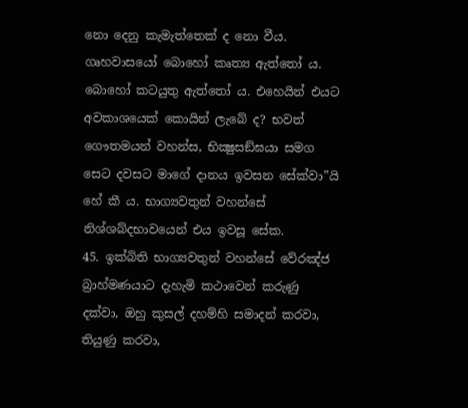නො දෙනු කැමැත්තෙක් ද නො වීය. ගෘහවාසයෝ බොහෝ කෘත්‍ය ඇත්තෝ ය. බොහෝ කටයුතු ඇත්තෝ ය. එහෙයින් එයට අවකාශයෙක් කොයින් ලැබේ ද? භවත් ගෞතමයන් වහන්ස, භික්‍ෂුසඞ්ඝයා සමග සෙට දවසට මාගේ දානය ඉවසන සේක්වා”යි හේ කී ය. භාග්‍යවතුන් වහන්සේ නිශ්ශබ්දභාවයෙන් එය ඉවසූ සේක.
45. ඉක්බිති භාග්‍යවතුන් වහන්සේ වේරඤ්ජ බ්‍රාහ්මණයාට දැහැමි කථාවෙන් කරුණු දක්වා, ඔහු කුසල් දහම්හි සමාදන් කරවා, තියුණු කරවා,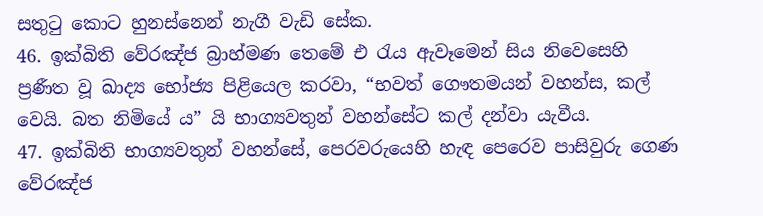සතුටු කොට හුනස්නෙන් නැගී වැඩි සේක.
46. ඉක්බිති වේරඤ්ජ බ්‍රාහ්මණ තෙමේ එ රැය ඇවෑමෙන් සිය නිවෙසෙහි ප්‍රණීත වූ ඛාද්‍ය භෝජ්‍ය පිළියෙල කරවා, “භවත් ගෞතමයන් වහන්ස, කල් වෙයි. බත නිමියේ ය” යි භාග්‍යවතුන් වහන්සේට කල් දන්වා යැවීය.
47. ඉක්බිති භාග්‍යවතුන් වහන්සේ, පෙරවරුයෙහි හැඳ පෙරෙව පාසිවුරු ගෙණ වේරඤ්ජ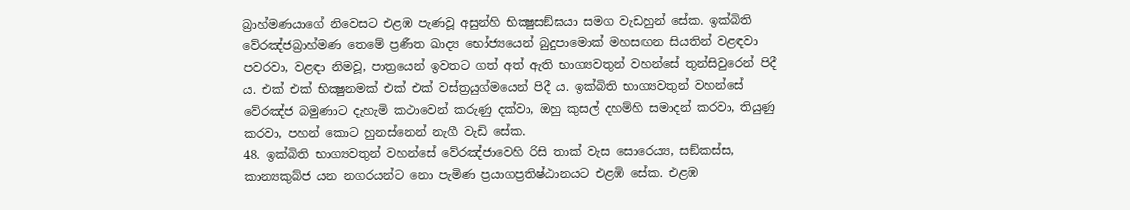බ්‍රාහ්මණයාගේ නිවෙසට එළඹ පැණවූ අසුන්හි භික්‍ෂුසඞ්ඝයා සමග වැඩහුන් සේක. ඉක්බිති වේරඤ්ජබ්‍රාහ්මණ තෙමේ ප්‍රණීත ඛාද්‍ය භෝජ්‍යයෙන් බුදුපාමොක් මහසඟන සියතින් වළඳවා පවරවා, වළඳා නිමවූ, පාත්‍රයෙන් ඉවතට ගත් අත් ඇති භාග්‍යවතුන් වහන්සේ තුන්සිවුරෙන් පිදී ය. එක් එක් භික්‍ෂුනමක් එක් එක් වස්ත්‍රයුග්මයෙන් පිදී ය. ඉක්බිති භාග්‍යවතුන් වහන්සේ වේරඤ්ජ බමුණාට දැහැමි කථාවෙන් කරුණු දක්වා, ඔහු කුසල් දහම්හි සමාදන් කරවා, තියුණු කරවා, පහන් කොට හුනස්නෙන් නැගී වැඩි සේක.
48. ඉක්බිති භාග්‍යවතුන් වහන්සේ වේරඤ්ජාවෙහි රිසි තාක් වැස සොරෙය්‍ය, සඞ්කස්ස, කාන්‍යකුබ්ජ යන නගරයන්ට නො පැමිණ ප්‍රයාගප්‍රතිෂ්ඨානයට එළඹි සේක. එළඹ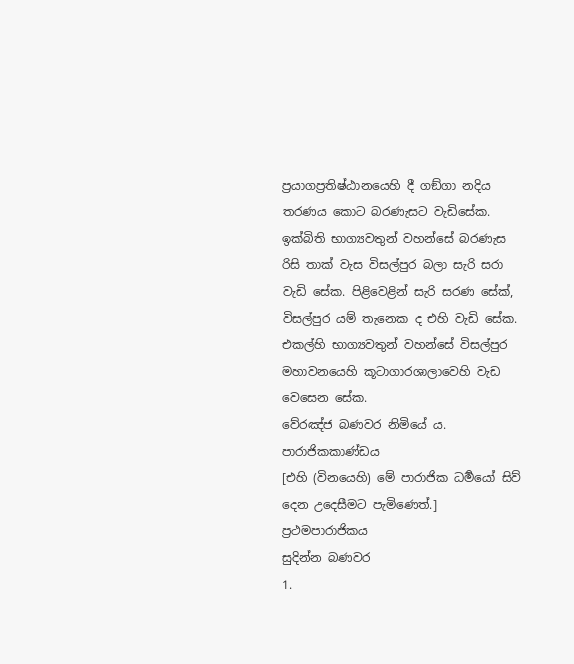ප්‍රයාගප්‍රතිෂ්ඨානයෙහි දී ගඞ්ගා නදිය තරණය කොට බරණැසට වැඩිසේක. ඉක්බිති භාග්‍යවතුන් වහන්සේ බරණැස රිසි තාක් වැස විසල්පුර බලා සැරි සරා වැඩි සේක. පිළිවෙළින් සැරි සරණ සේක්, විසල්පුර යම් තැනෙක ද එහි වැඩි සේක. එකල්හි භාග්‍යවතුන් වහන්සේ විසල්පුර මහාවනයෙහි කූටාගාරශාලාවෙහි වැඩ වෙසෙන සේක.
වේරඤ්ජ බණවර නිමියේ ය.
පාරාජිකකාණ්ඩය
[එහි (විනයෙහි) මේ පාරාජික ධර්‍මයෝ සිව් දෙන උදෙසීමට පැමිණෙත්.]
ප්‍රථමපාරාජිකය
සුදින්න බණවර
1.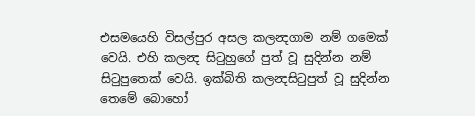එසමයෙහි විසල්පුර අසල කලන්‍දගාම නම් ගමෙක් වෙයි. එහි කලන්‍ද සිටුහුගේ පුත් වූ සුදින්න නම් සිටුපුතෙක් වෙයි. ඉක්බිති කලන්‍දසිටුපුත් වූ සුදින්න තෙමේ බොහෝ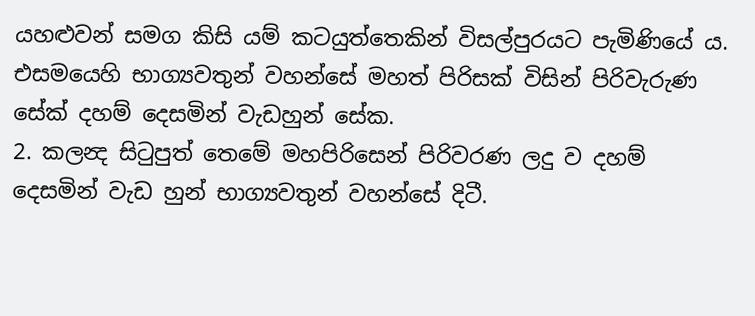යහළුවන් සමග කිසි යම් කටයුත්තෙකින් විසල්පුරයට පැමිණියේ ය. එසමයෙහි භාග්‍යවතුන් වහන්සේ මහත් පිරිසක් විසින් පිරිවැරුණ සේක් දහම් දෙසමින් වැඩහුන් සේක.
2. කලන්‍ද සිටුපුත් තෙමේ මහපිරිසෙන් පිරිවරණ ලදු ව දහම් දෙසමින් වැඩ හුන් භාග්‍යවතුන් වහන්සේ දිටී.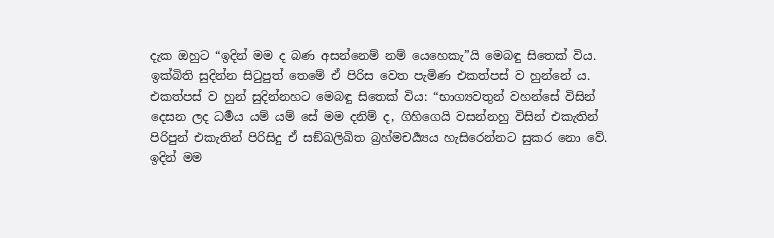දැක ඔහුට “ඉදින් මම ද බණ අසන්නෙම් නම් යෙහෙකැ”යි මෙබඳු සිතෙක් විය. ඉක්බිති සුදින්න සිටුපුත් තෙමේ ඒ පිරිස වෙත පැමිණ එකත්පස් ව හුන්නේ ය. එකත්පස් ව හුන් සුදින්නහට මෙබඳු සිතෙක් විය: “භාග්‍යවතුන් වහන්සේ විසින් දෙසන ලද ධර්‍මය යම් යම් සේ මම දනිම් ද, ගිහිගෙයි වසන්නහු විසින් එකැතින් පිරිපුන් එකැතින් පිරිසිදු ඒ සඞ්ඛලිඛිත බ්‍රහ්මචර්‍ය්‍යය හැසිරෙන්නට සුකර නො වේ. ඉදින් මම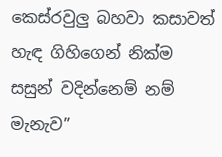කෙස්රවුලු බහවා කසාවත් හැඳ ගිහිගෙන් නික්ම සසුන් වදින්නෙම් නම් මැනැව”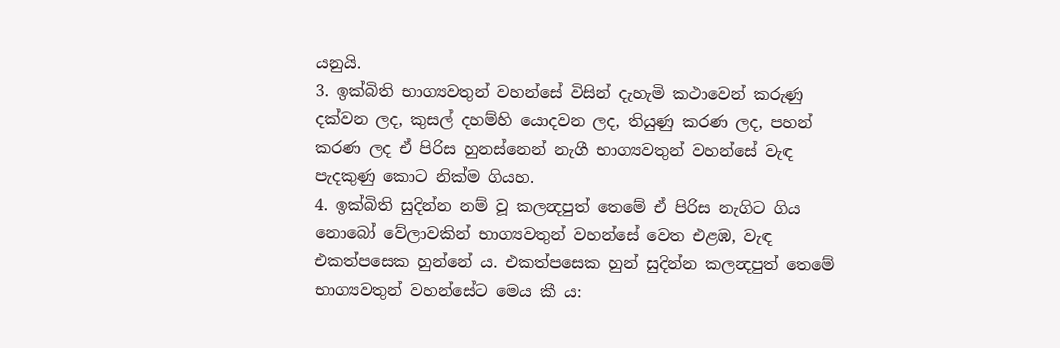යනුයි.
3. ඉක්බිති භාග්‍යවතුන් වහන්සේ විසින් දැහැමි කථාවෙන් කරුණු දක්වන ලද, කුසල් දහම්හි යොදවන ලද, තියුණු කරණ ලද, පහන් කරණ ලද ඒ පිරිස හුනස්නෙන් නැගී භාග්‍යවතුන් වහන්සේ වැඳ පැදකුණු කොට නික්ම ගියහ.
4. ඉක්බිති සුදින්න නම් වූ කලන්‍දපුත් තෙමේ ඒ පිරිස නැගිට ගිය නොබෝ වේලාවකින් භාග්‍යවතුන් වහන්සේ වෙත එළඹ, වැඳ එකත්පසෙක හුන්නේ ය. එකත්පසෙක හුන් සුදින්න කලන්‍දපුත් තෙමේ භාග්‍යවතුන් වහන්සේට මෙය කී ය: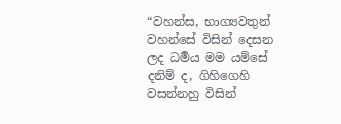“වහන්ස, භාග්‍යවතුන් වහන්සේ විසින් දෙසන ලද ධර්‍මය මම යම්සේ දනිම් ද, ගිහිගෙහි වසන්නහු විසින්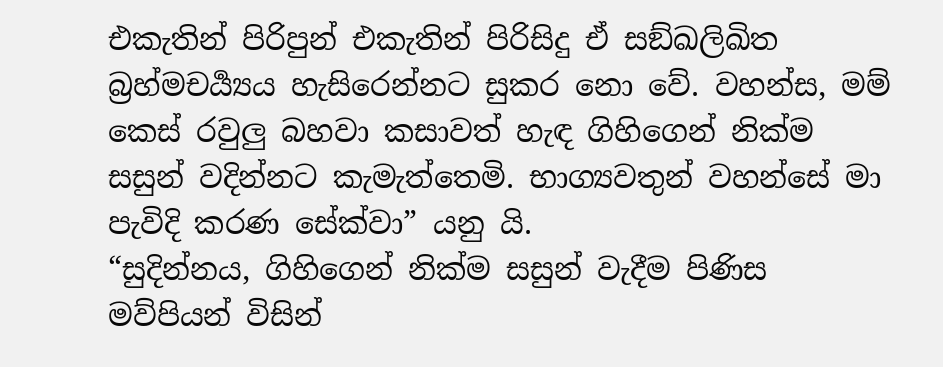එකැතින් පිරිපුන් එකැතින් පිරිසිදු ඒ සඞ්ඛලිඛිත බ්‍රහ්මචර්‍ය්‍යය හැසිරෙන්නට සුකර නො වේ. වහන්ස, මම් කෙස් රවුලු බහවා කසාවත් හැඳ ගිහිගෙන් නික්ම සසුන් වදින්නට කැමැත්තෙමි. භාග්‍යවතුන් වහන්සේ මා පැවිදි කරණ සේක්වා” යනු යි.
“සුදින්නය, ගිහිගෙන් නික්ම සසුන් වැදීම පිණිස මව්පියන් විසින්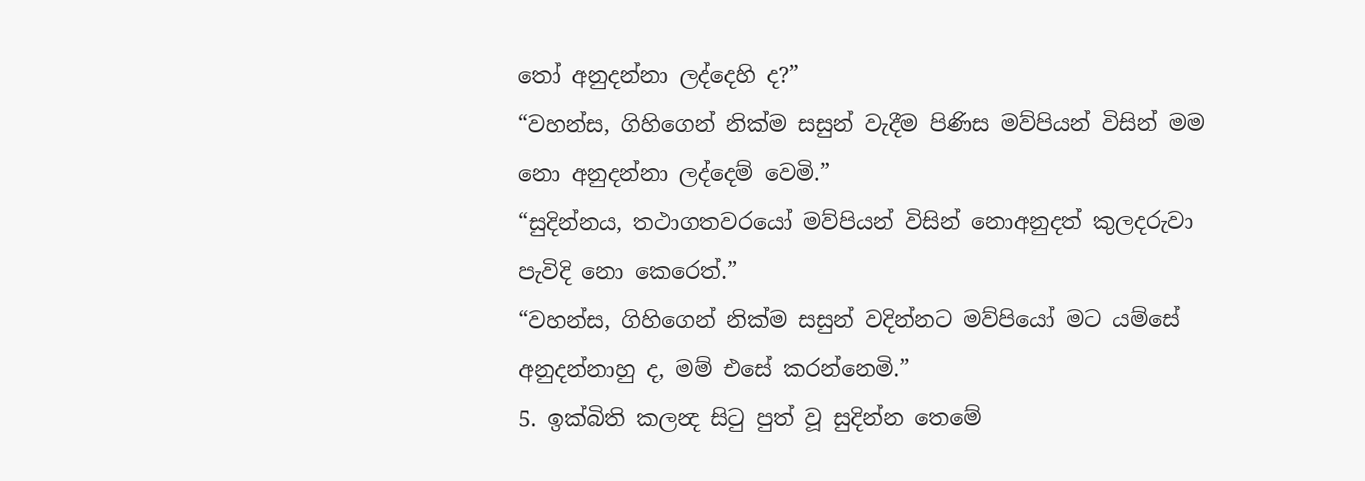තෝ අනුදන්නා ලද්දෙහි ද?”
“වහන්ස, ගිහිගෙන් නික්ම සසුන් වැදීම පිණිස මව්පියන් විසින් මම නො අනුදන්නා ලද්දෙම් වෙමි.”
“සුදින්නය, තථාගතවරයෝ මව්පියන් විසින් නොඅනුදත් කුලදරුවා පැවිදි නො කෙරෙත්.”
“වහන්ස, ගිහිගෙන් නික්ම සසුන් වදින්නට මව්පියෝ මට යම්සේ අනුදන්නාහු ද, මම් එසේ කරන්නෙමි.”
5. ඉක්බිති කලන්‍ද සිටු පුත් වූ සුදින්න තෙමේ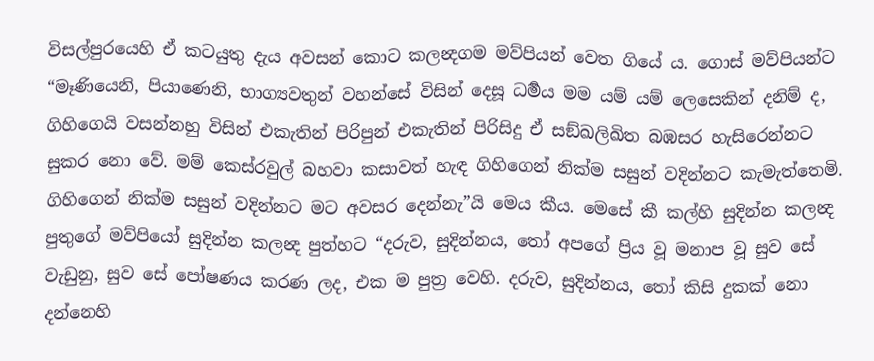විසල්පුරයෙහි ඒ කටයුතු දැය අවසන් කොට කලන්‍දගම මව්පියන් වෙත ගියේ ය. ගොස් මව්පියන්ට “මෑණියෙනි, පියාණෙනි, භාග්‍යවතුන් වහන්සේ විසින් දෙසූ ධර්‍මය මම යම් යම් ලෙසෙකින් දනිම් ද, ගිහිගෙයි වසන්නහු විසින් එකැතින් පිරිපුන් එකැතින් පිරිසිදු ඒ සඞ්ඛලිඛිත බඹසර හැසිරෙන්නට සුකර නො වේ. මම් කෙස්රවුල් බහවා කසාවත් හැඳ ගිහිගෙන් නික්ම සසුන් වදින්නට කැමැත්තෙමි. ගිහිගෙන් නික්ම සසුන් වදින්නට මට අවසර දෙන්නැ”යි මෙය කීය. මෙසේ කී කල්හි සුදින්න කලන්‍ද පුතුගේ මව්පියෝ සුදින්න කලන්‍ද පුත්හට “දරුව, සුදින්නය, තෝ අපගේ ප්‍රිය වූ මනාප වූ සුව සේ වැඩුනු, සුව සේ පෝෂණය කරණ ලද, එක ම පුත්‍ර වෙහි. දරුව, සුදින්නය, තෝ කිසි දුකක් නො දන්නෙහි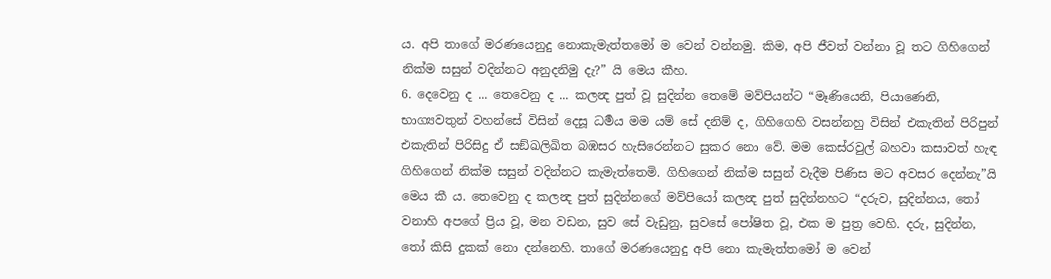ය. අපි තාගේ මරණයෙනුදු නොකැමැත්තමෝ ම වෙන් වන්නමු. කිම, අපි ජීවත් වන්නා වූ තට ගිහිගෙන් නික්ම සසුන් වදින්නට අනුදනිමු දැ?” යි මෙය කීහ.
6. දෙවෙනු ද ... තෙවෙනු ද ... කලන්‍ද පුත් වූ සුදින්න තෙමේ මව්පියන්ට “මෑණියෙනි, පියාණෙනි, භාග්‍යවතුන් වහන්සේ විසින් දෙසූ ධර්‍මය මම යම් සේ දනිම් ද, ගිහිගෙහි වසන්නහු විසින් එකැතින් පිරිපුන් එකැතින් පිරිසිදු ඒ සඞ්ඛලිඛිත බඹසර හැසිරෙන්නට සුකර නො වේ. මම කෙස්රවුල් බහවා කසාවත් හැඳ ගිහිගෙන් නික්ම සසුන් වදින්නට කැමැත්තෙමි. ගිහිගෙන් නික්ම සසුන් වැදීම පිණිස මට අවසර දෙන්නැ”යි මෙය කී ය. තෙවෙනු ද කලන්‍ද පුත් සුදින්නගේ මව්පියෝ කලන්‍ද පුත් සුදින්නහට “දරුව, සුදින්නය, තෝ වනාහි අපගේ ප්‍රිය වූ, මන වඩන, සුව සේ වැඩුනු, සුවසේ පෝෂිත වූ, එක ම පුත්‍ර වෙහි. දරු, සුදින්න, තෝ කිසි දුකක් නො දන්නෙහි. තාගේ මරණයෙනුදු අපි නො කැමැත්තමෝ ම වෙන්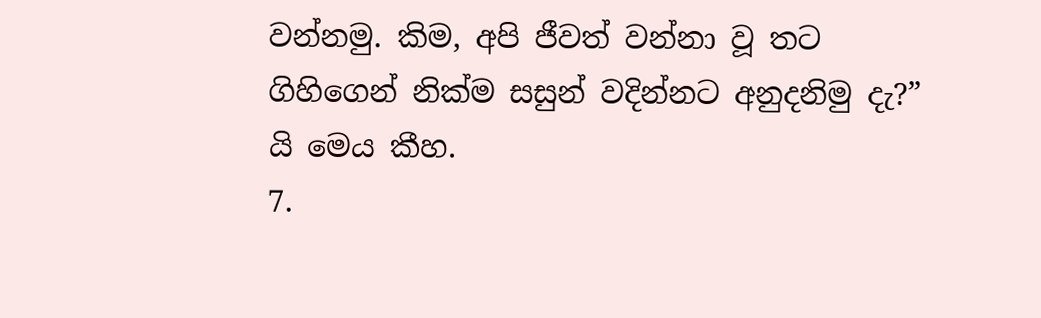වන්නමු. කිම, අපි ජීවත් වන්නා වූ තට ගිහිගෙන් නික්ම සසුන් වදින්නට අනුදනිමු දැ?” යි මෙය කීහ.
7.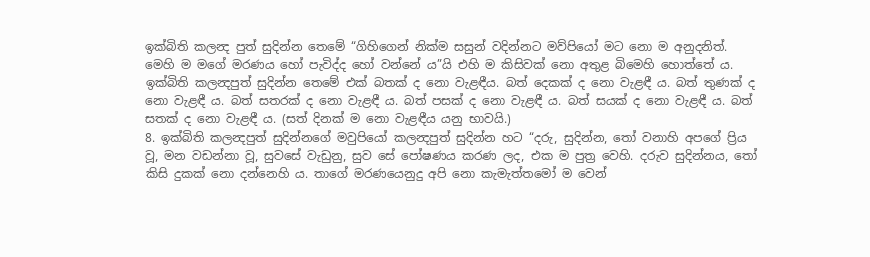ඉක්බිති කලන්‍ද පුත් සුදින්න තෙමේ “ගිහිගෙන් නික්ම සසුන් වදින්නට මව්පියෝ මට නො ම අනුදනිත්. මෙහි ම මගේ මරණය හෝ පැවිද්ද හෝ වන්නේ ය”යි එහි ම කිසිවක් නො අතුළ බිමෙහි හොත්තේ ය. ඉක්බිති කලන්‍දපුත් සුදින්න තෙමේ එක් බතක් ද නො වැළඳීය. බත් දෙකක් ද නො වැළඳී ය. බත් තුණක් ද නො වැළඳී ය. බත් සතරක් ද නො වැළඳී ය. බත් පසක් ද නො වැළඳී ය. බත් සයක් ද නො වැළඳී ය. බත් සතක් ද නො වැළඳී ය. (සත් දිනක් ම නො වැළඳීය යනු භාවයි.)
8. ඉක්බිති කලන්‍දපුත් සුදින්නගේ මවුපියෝ කලන්‍දපුත් සුදින්න හට “දරු, සුදින්න, තෝ වනාහි අපගේ ප්‍රිය වූ, මන වඩන්නා වූ, සුවසේ වැඩුනු, සුව සේ පෝෂණය කරණ ලද, එක ම පුත්‍ර වෙහි. දරුව සුදින්නය, තෝ කිසි දුකක් නො දන්නෙහි ය. තාගේ මරණයෙනුදු අපි නො කැමැත්තමෝ ම වෙන්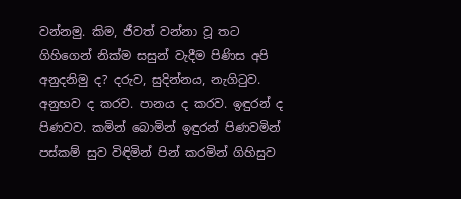වන්නමු. කිම, ජීවත් වන්නා වූ තට ගිහිගෙන් නික්ම සසුන් වැදීම පිණිස අපි අනුදනිමු ද? දරුව, සුදින්නය, නැගිටුව. අනුභව ද කරව. පානය ද කරව. ඉඳුරන් ද පිණවව. කමින් බොමින් ඉඳුරන් පිණවමින් පස්කම් සුව විඳිමින් පින් කරමින් ගිහිසුව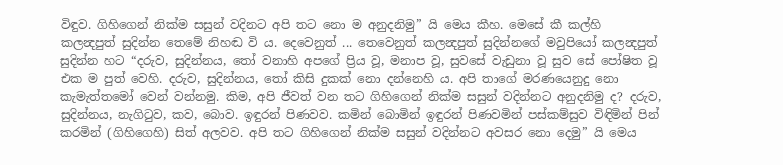විඳුව. ගිහිගෙන් නික්ම සසුන් වදිනට අපි තට නො ම අනුදනිමු” යි මෙය කීහ. මෙසේ කී කල්හි කලන්‍දපුත් සුදින්න තෙමේ නිහඬ වි ය. දෙවෙනුත් ... තෙවෙනුත් කලන්‍දපුත් සුදින්නගේ මවුපියෝ කලන්‍දපුත් සුදින්න හට “දරුව, සුදින්නය, තෝ වනාහි අපගේ ප්‍රිය වූ, මනාප වූ, සුවසේ වැඩුනා වූ සුව සේ පෝෂිත වූ එක ම පුත්‍ වෙහි. දරුව, සුදින්නය, තෝ කිසි දුකක් නො දන්නෙහි ය. අපි තාගේ මරණයෙනුදු නො කැමැත්තමෝ වෙන් වන්නමු. කිම, අපි ජීවත් වන තට ගිහිගෙන් නික්ම සසුන් වදින්නට අනුදනිමු ද? දරුව, සුදින්නය, නැගිටුව, කව, බොව. ඉඳුරන් පිණවව. කමින් බොමින් ඉඳුරන් පිණවමින් පස්කම්සුව විඳිමින් පින් කරමින් (ගිහිගෙහි) සිත් අලවව. අපි තට ගිහිගෙන් නික්ම සසුන් වදින්නට අවසර නො දෙමු” යි මෙය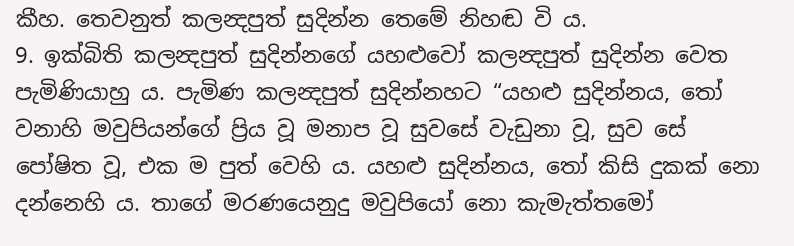කීහ. තෙවනුත් කලන්‍දපුත් සුදින්න තෙමේ නිහඬ වි ය.
9. ඉක්බිති කලන්‍දපුත් සුදින්නගේ යහළුවෝ කලන්‍දපුත් සුදින්න වෙත පැමිණියාහු ය. පැමිණ කලන්‍දපුත් සුදින්නහට “යහළු සුදින්නය, තෝ වනාහි මවුපියන්ගේ ප්‍රිය වූ මනාප වූ සුවසේ වැඩුනා වූ, සුව සේ පෝෂිත වූ, එක ම පුත් වෙහි ය. යහළු සුදින්නය, තෝ කිසි දුකක් නො දන්නෙහි ය. තාගේ මරණයෙනුදු මවුපියෝ නො කැමැත්තමෝ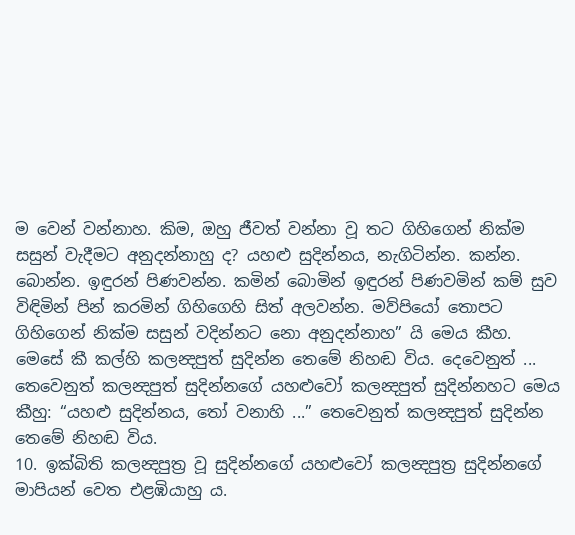ම වෙන් වන්නාහ. කිම, ඔහු ජීවත් වන්නා වූ තට ගිහිගෙන් නික්ම සසුන් වැදීමට අනුදන්නාහු ද? යහළු සුදින්නය, නැගිටින්න. කන්න. බොන්න. ඉඳුරන් පිණවන්න. කමින් බොමින් ඉඳුරන් පිණවමින් කම් සුව විඳිමින් පින් කරමින් ගිහිගෙහි සිත් අලවන්න. මව්පියෝ තොපට ගිහිගෙන් නික්ම සසුන් වදින්නට නො අනුදන්නාහ” යි මෙය කීහ. මෙසේ කී කල්හි කලන්‍දපුත් සුදින්න තෙමේ නිහඬ විය. දෙවෙනුත් ... තෙවෙනුත් කලන්‍දපුත් සුදින්නගේ යහළුවෝ කලන්‍දපුත් සුදින්නහට මෙය කීහු: “යහළු සුදින්නය, තෝ වනාහි ...” තෙවෙනුත් කලන්‍දපුත් සුදින්න තෙමේ නිහඬ විය.
10. ඉක්බිති කලන්‍දපුත්‍ර වූ සුදින්නගේ යහළුවෝ කලන්‍දපුත්‍ර සුදින්නගේ මාපියන් වෙත එළඹියාහු ය.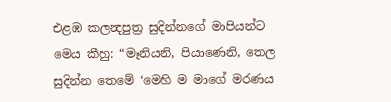එළඹ කලන්‍දපුත්‍ර සුදින්නගේ මාපියන්ට මෙය කීහු: “මෑනියනි, පියාණෙනි, තෙල සුදින්න තෙමේ ‘මෙහි ම මාගේ මරණය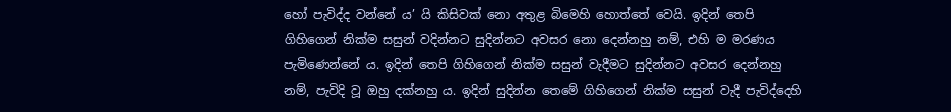හෝ පැවිද්ද වන්නේ ය’ යි කිසිවක් නො අතුළ බිමෙහි හොත්තේ වෙයි. ඉදින් තෙපි ගිහිගෙන් නික්ම සසුන් වදින්නට සුදින්නට අවසර නො දෙන්නහු නම්, එහි ම මරණය පැමිණෙන්නේ ය. ඉදින් තෙපි ගිහිගෙන් නික්ම සසුන් වැදීමට සුදින්නට අවසර දෙන්නහු නම්, පැවිදි වූ ඔහු දක්නහු ය. ඉදින් සුදින්න තෙමේ ගිහිගෙන් නික්ම සසුන් වැදී පැවිද්දෙහි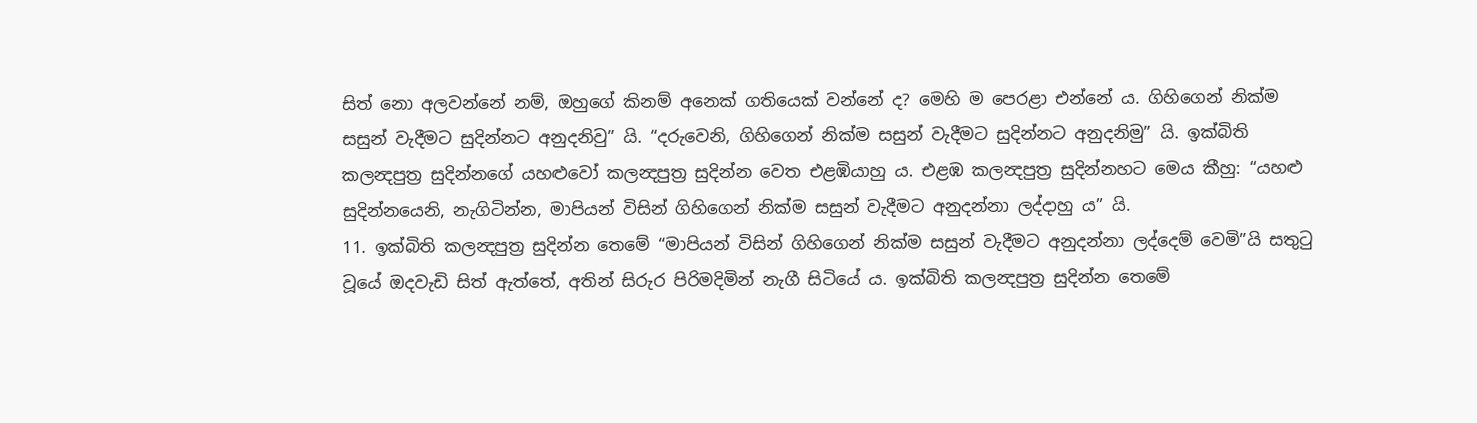සිත් නො අලවන්නේ නම්, ඔහුගේ කිනම් අනෙක් ගතියෙක් වන්නේ ද? මෙහි ම පෙරළා එන්නේ ය. ගිහිගෙන් නික්ම සසුන් වැදීමට සුදින්නට අනුදනිවු” යි. “දරුවෙනි, ගිහිගෙන් නික්ම සසුන් වැදීමට සුදින්නට අනුදනිමු” යි. ඉක්බිති කලන්‍දපුත්‍ර සුදින්නගේ යහළුවෝ කලන්‍දපුත්‍ර සුදින්න වෙත එළඹියාහු ය. එළඹ කලන්‍දපුත්‍ර සුදින්නහට මෙය කීහු: “යහළු සුදින්නයෙනි, නැගිටින්න, මාපියන් විසින් ගිහිගෙන් නික්ම සසුන් වැදීමට අනුදන්නා ලද්දාහු ය” යි.
11. ඉක්බිති කලන්‍දපුත්‍ර සුදින්න තෙමේ “මාපියන් විසින් ගිහිගෙන් නික්ම සසුන් වැදීමට අනුදන්නා ලද්දෙම් වෙමි”යි සතුටු වූයේ ඔදවැඩි සිත් ඇත්තේ, අතින් සිරුර පිරිමදිමින් නැගී සිටියේ ය. ඉක්බිති කලන්‍දපුත්‍ර සුදින්න තෙමේ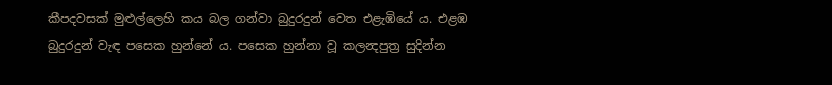කීපදවසක් මුළුල්ලෙහි කය බල ගන්වා බුදුරදුන් වෙත එළැඹියේ ය. එළඹ බුදුරදුන් වැඳ පසෙක හුන්නේ ය. පසෙක හුන්නා වූ කලන්‍දපුත්‍ර සුදින්න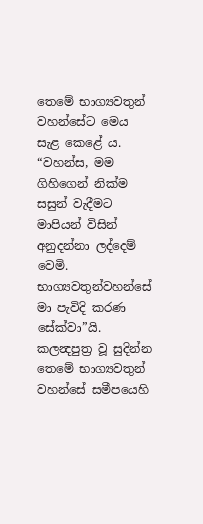තෙමේ භාග්‍යවතුන් වහන්සේට මෙය සැළ කෙළේ ය. “වහන්ස, මම ගිහිගෙන් නික්ම සසුන් වැදීමට මාපියන් විසින් අනුදන්නා ලද්දෙම් වෙමි. භාග්‍යවතුන්වහන්සේ මා පැවිදි කරණ සේක්වා”යි. කලන්‍දපුත්‍ර වූ සුදින්න තෙමේ භාග්‍යවතුන් වහන්සේ සමීපයෙහි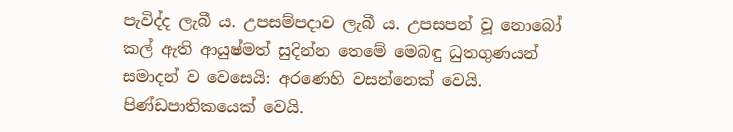පැවිද්ද ලැබී ය. උපසම්පදාව ලැබී ය. උපසපන් වූ නොබෝ කල් ඇති ආයුෂ්මත් සුදින්න තෙමේ මෙබඳු ධුතගුණයන් සමාදන් ව වෙසෙයි: අරණෙහි වසන්නෙක් වෙයි. පිණ්ඩපාතිකයෙක් වෙයි.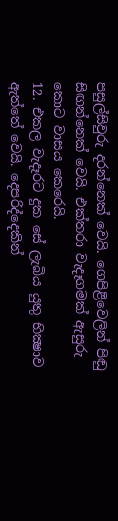පසුල්සිවුරු දරන්නෙක් වෙයි. ගෙපිළිවෙලින් පිඬු සිඟන්නෙක් වෙයි. එක්තරා වැදෑගමක් ඇසුරු කොට වාසය කෙරෙයි.
12. එකල වැදෑරට දුක සේ ලැබිය යුතු භික්‍ෂාව ඇත්තේ වෙයි. දෙපරිද්දෙකින්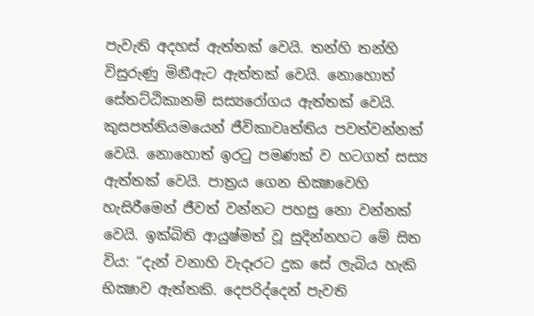පැවැති අදහස් ඇත්තක් වෙයි. තන්හි තන්හි විසුරුණු මිනීඇට ඇත්තක් වෙයි. නොහොත් සේතට්ඨිකානම් සස්‍යරෝගය ඇත්තක් වෙයි. කුසපත්නියමයෙන් ජීවිකාවෘත්තිය පවත්වන්නක් වෙයි. නොහොත් ඉරටු පමණක් ව හටගත් සස්‍ය ඇත්තක් වෙයි. පාත්‍රය ගෙන භික්‍ෂාවෙහි හැසිරීමෙන් ජීවත් වන්නට පහසු නො වන්නක් වෙයි. ඉක්බිති ආයුෂ්මත් වූ සුදින්නහට මේ සිත විය: “දැන් වනාහි වැදෑරට දුක සේ ලැබිය හැකි භික්‍ෂාව ඇත්තකි. දෙපරිද්දෙන් පැවති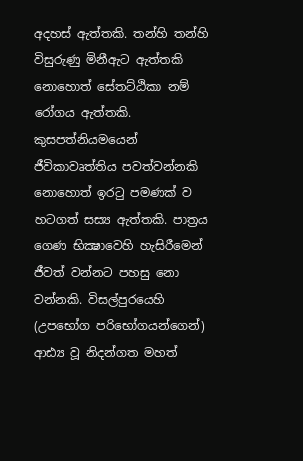අදහස් ඇත්තකි. තන්හි තන්හි විසුරුණු මිනීඇට ඇත්තකි නොහොත් සේතට්ඨිකා නම් රෝගය ඇත්තකි. කුසපත්නියමයෙන් ජීවිකාවෘත්තිය පවත්වන්නකි නොහොත් ඉරටු පමණක් ව හටගත් සස්‍ය ඇත්තකි. පාත්‍රය ගෙණ භික්‍ෂාවෙහි හැසිරීමෙන් ජීවත් වන්නට පහසු නො වන්නකි. විසල්පුරයෙහි (උපභෝග පරිභෝගයන්ගෙන්) ආඪ්‍ය වූ නිදන්ගත මහත්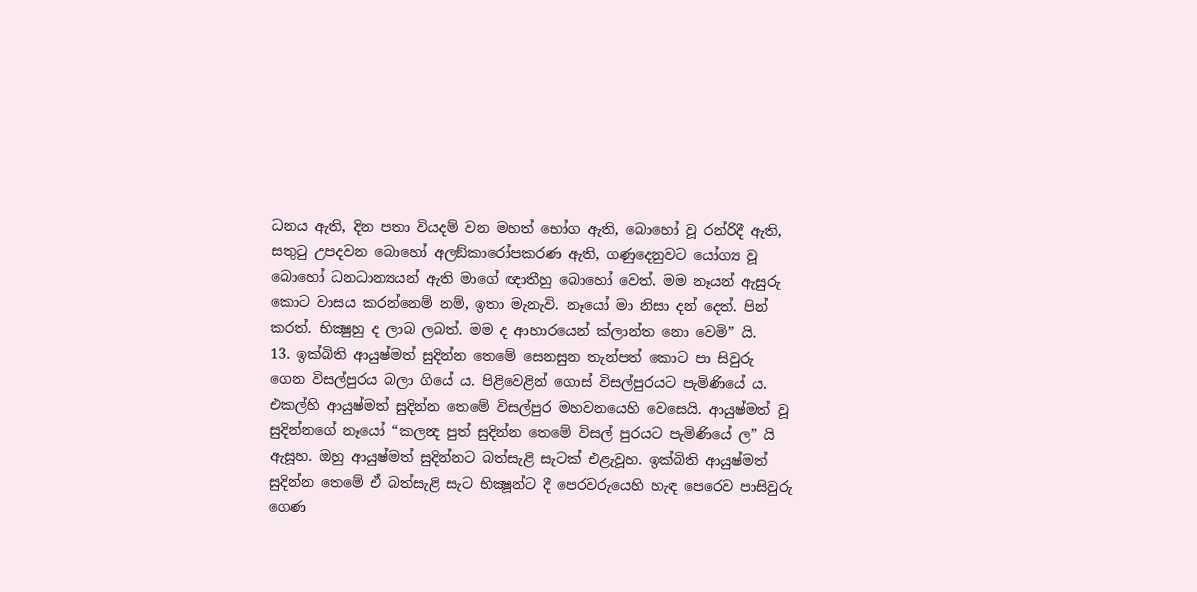ධනය ඇති, දින පතා වියදම් වන මහත් භෝග ඇති, බොහෝ වූ රන්රිදී ඇති, සතුටු උපදවන බොහෝ අලඞ්කාරෝපකරණ ඇති, ගණුදෙනුවට යෝග්‍ය වූ බොහෝ ධනධාන්‍යයන් ඇති මාගේ ඥාතීහු බොහෝ වෙත්. මම නෑයන් ඇසුරු කොට වාසය කරන්නෙම් නම්, ඉතා මැනැවි. නෑයෝ මා නිසා දන් දෙත්. පින් කරත්. භික්‍ෂුහු ද ලාබ ලබත්. මම ද ආහාරයෙන් ක්ලාන්ත නො වෙමි” යි.
13. ඉක්බිති ආයුෂ්මත් සුදින්න තෙමේ සෙනසුන තැන්පත් කොට පා සිවුරු ගෙන විසල්පුරය බලා ගියේ ය. පිළිවෙළින් ගොස් විසල්පුරයට පැමිණියේ ය. එකල්හි ආයුෂ්මත් සුදින්න තෙමේ විසල්පුර මහවනයෙහි වෙසෙයි. ආයුෂ්මත් වූ සුදින්නගේ නෑයෝ “කලන්‍ද පුත් සුදින්න තෙමේ විසල් පුරයට පැමිණියේ ල” යි ඇසූහ. ඔහු ආයුෂ්මත් සුදින්නට බත්සැළි සැටක් එළැවූහ. ඉක්බිති ආයුෂ්මත් සුදින්න තෙමේ ඒ බත්සැළි සැට භික්‍ෂූන්ට දී පෙරවරුයෙහි හැඳ පෙරෙව පාසිවුරු ගෙණ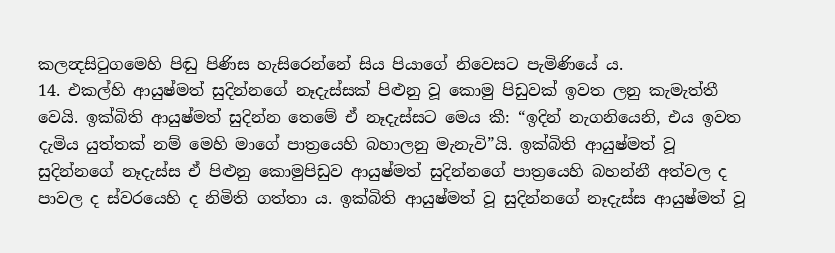කලන්‍දසිටුගමෙහි පිඬු පිණිස හැසිරෙන්නේ සිය පියාගේ නිවෙසට පැමිණියේ ය.
14. එකල්හි ආයුෂ්මත් සුදින්නගේ නෑදැස්සක් පිළුනු වූ කොමු පිඩුවක් ඉවත ලනු කැමැත්තී වෙයි. ඉක්බිති ආයුෂ්මත් සුදින්න තෙමේ ඒ නෑදැස්සට මෙය කී: “ඉදින් නැගනියෙනි, එය ඉවත දැමිය යුත්තක් නම් මෙහි මාගේ පාත්‍රයෙහි බහාලනු මැනැවි”යි. ඉක්බිති ආයුෂ්මත් වූ සුදින්නගේ නෑදැස්ස ඒ පිළුනු කොමුපිඩුව ආයුෂ්මත් සුදින්නගේ පාත්‍රයෙහි බහන්නී අත්වල ද පාවල ද ස්වරයෙහි ද නිමිති ගත්තා ය. ඉක්බිති ආයුෂ්මත් වූ සුදින්නගේ නෑදැස්ස ආයුෂ්මත් වූ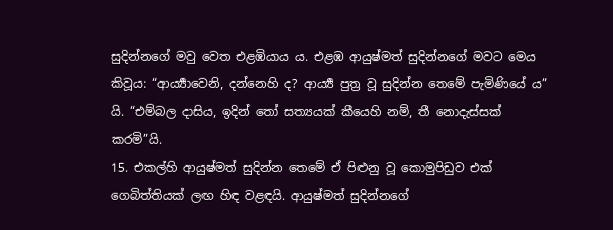සුදින්නගේ මවු වෙත එළඹියාය ය. එළඹ ආයුෂ්මත් සුදින්නගේ මවට මෙය කිවූය: “ආර්‍ය්‍යාවෙනි, දන්නෙහි ද? ආර්‍ය්‍ය පුත්‍ර වූ සුදින්න තෙමේ පැමිණියේ ය” යි. “එම්බල දාසිය, ඉදින් තෝ සත්‍යයක් කීයෙහි නම්, තී නොදැස්සක් කරමි”යි.
15. එකල්හි ආයුෂ්මත් සුදින්න තෙමේ ඒ පිළුනු වූ කොමුපිඩුව එක් ගෙබිත්තියක් ලඟ හිඳ වළඳයි. ආයුෂ්මත් සුදින්නගේ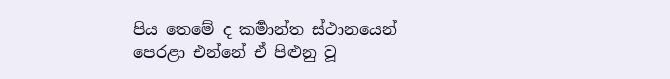පිය තෙමේ ද කර්‍මාන්ත ස්ථානයෙන් පෙරළා එන්නේ ඒ පිළුනු වූ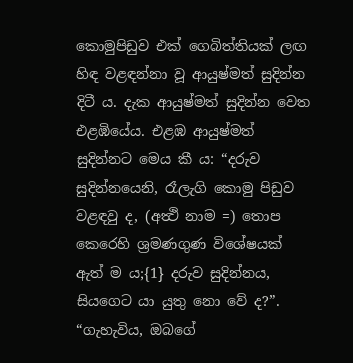කොමුපිඩුව එක් ගෙබිත්තියක් ලඟ හිඳ වළඳන්නා වූ ආයුෂ්මත් සුදින්න දිටී ය. දැක ආයුෂ්මත් සුදින්න වෙත එළඹියේය. එළඹ ආයුෂ්මත් සුදින්නට මෙය කී ය: “දරුව සුදින්නයෙනි, රෑලැගි කොමු පිඩුව වළඳවු ද, (අත්‍ථි නාම =) තොප කෙරෙහි ශ්‍රමණගුණ විශේෂයක් ඇත් ම ය;{1} දරුව සුදින්නය, සියගෙට යා යුතු නො වේ ද?”. “ගැහැවිය, ඔබගේ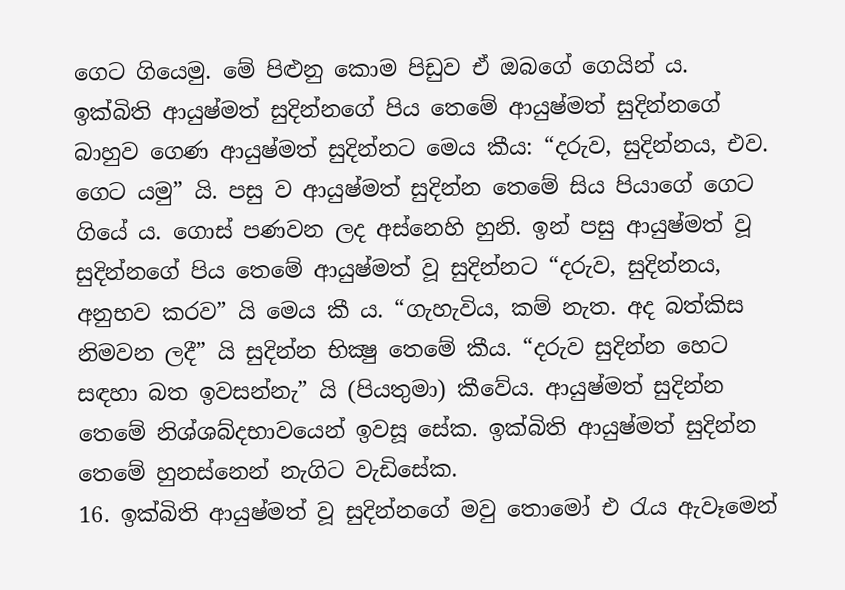ගෙට ගියෙමු. මේ පිළුනු කොම පිඩුව ඒ ඔබගේ ගෙයින් ය. ඉක්බිති ආයුෂ්මත් සුදින්නගේ පිය තෙමේ ආයුෂ්මත් සුදින්නගේ බාහුව ගෙණ ආයුෂ්මත් සුදින්නට මෙය කීය: “දරුව, සුදින්නය, එව. ගෙට යමු” යි. පසු ව ආයුෂ්මත් සුදින්න තෙමේ සිය පියාගේ ගෙට ගියේ ය. ගොස් පණවන ලද අස්නෙහි හුනි. ඉන් පසු ආයුෂ්මත් වූ සුදින්නගේ පිය තෙමේ ආයුෂ්මත් වූ සුදින්නට “දරුව, සුදින්නය, අනුභව කරව” යි මෙය කී ය. “ගැහැවිය, කම් නැත. අද බත්කිස නිමවන ලදී” යි සුදින්න භික්‍ෂු තෙමේ කීය. “දරුව සුදින්න හෙට සඳහා බත ඉවසන්නැ” යි (පියතුමා) කීවේය. ආයුෂ්මත් සුදින්න තෙමේ නිශ්ශබ්දභාවයෙන් ඉවසූ සේක. ඉක්බිති ආයුෂ්මත් සුදින්න තෙමේ හුනස්නෙන් නැගිට වැඩිසේක.
16. ඉක්බිති ආයුෂ්මත් වූ සුදින්නගේ මවු තොමෝ එ රැය ඇවෑමෙන්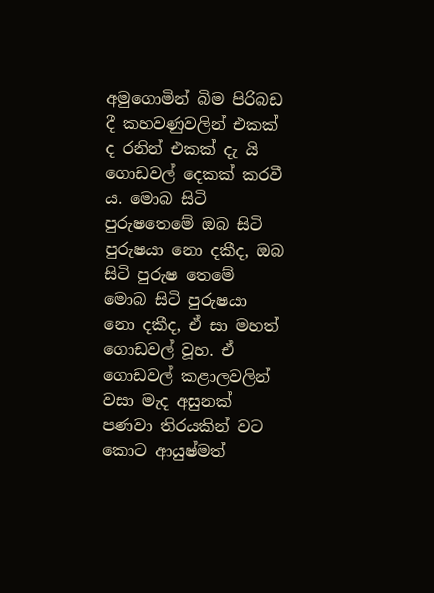අමුගොමින් බිම පිරිබඩ දී කහවණුවලින් එකක් ද රනින් එකක් දැ යි ගොඩවල් දෙකක් කරවී ය. මොබ සිටි පුරුෂතෙමේ ඔබ සිටි පුරුෂයා නො දකීද, ඔබ සිටි පුරුෂ තෙමේ මොබ සිටි පුරුෂයා නො දකීද, ඒ සා මහත් ගොඩවල් වූහ. ඒ ගොඩවල් කළාලවලින් වසා මැද අසුනක් පණවා තිරයකින් වට කොට ආයුෂ්මත්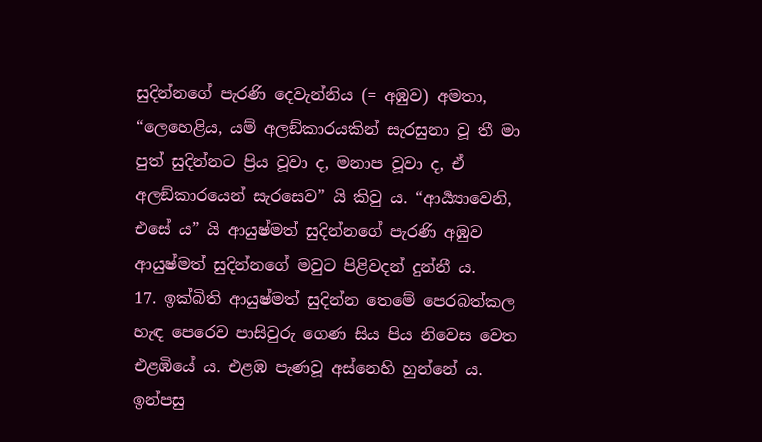සුදින්නගේ පැරණි දෙවැන්නිය (= අඹුව) අමතා, “ලෙහෙළිය, යම් අලඞ්කාරයකින් සැරසුනා වූ තී මා පුත් සුදින්නට ප්‍රිය වූවා ද, මනාප වූවා ද, ඒ අලඞ්කාරයෙන් සැරසෙව” යි කිවු ය. “ආර්‍ය්‍යාවෙනි, එසේ ය” යි ආයුෂ්මත් සුදින්නගේ පැරණි අඹුව ආයුෂ්මත් සුදින්නගේ මවුට පිළිවදන් දුන්නී ය.
17. ඉක්බිති ආයුෂ්මත් සුදින්න තෙමේ පෙරබත්කල හැඳ පෙරෙව පාසිවුරු ගෙණ සිය පිය නිවෙස වෙත එළඹියේ ය. එළඹ පැණවූ අස්නෙහි හුන්නේ ය. ඉන්පසු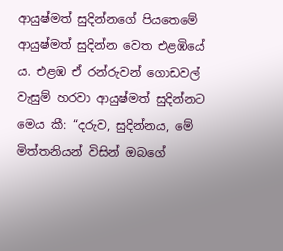ආයුෂ්මත් සුදින්නගේ පියතෙමේ ආයුෂ්මත් සුදින්න වෙත එළඹියේ ය. එළඹ ඒ රන්රුවන් ගොඩවල් වැසුම් හරවා ආයුෂ්මත් සුදින්නට මෙය කී: “දරුව, සුදින්නය, මේ මිත්තනියන් විසින් ඔබගේ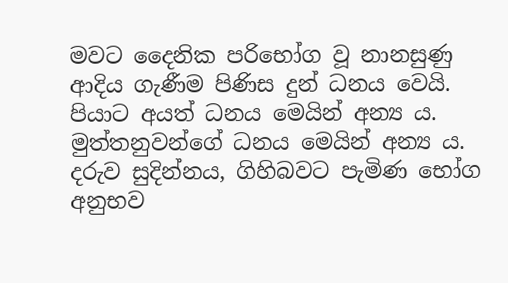මවට දෛනික පරිභෝග වූ නානසුණු ආදිය ගැණීම පිණිස දුන් ධනය වෙයි. පියාට අයත් ධනය මෙයින් අන්‍ය ය. මුත්තනුවන්ගේ ධනය මෙයින් අන්‍ය ය. දරුව සුදින්නය, ගිහිබවට පැමිණ භෝග අනුභව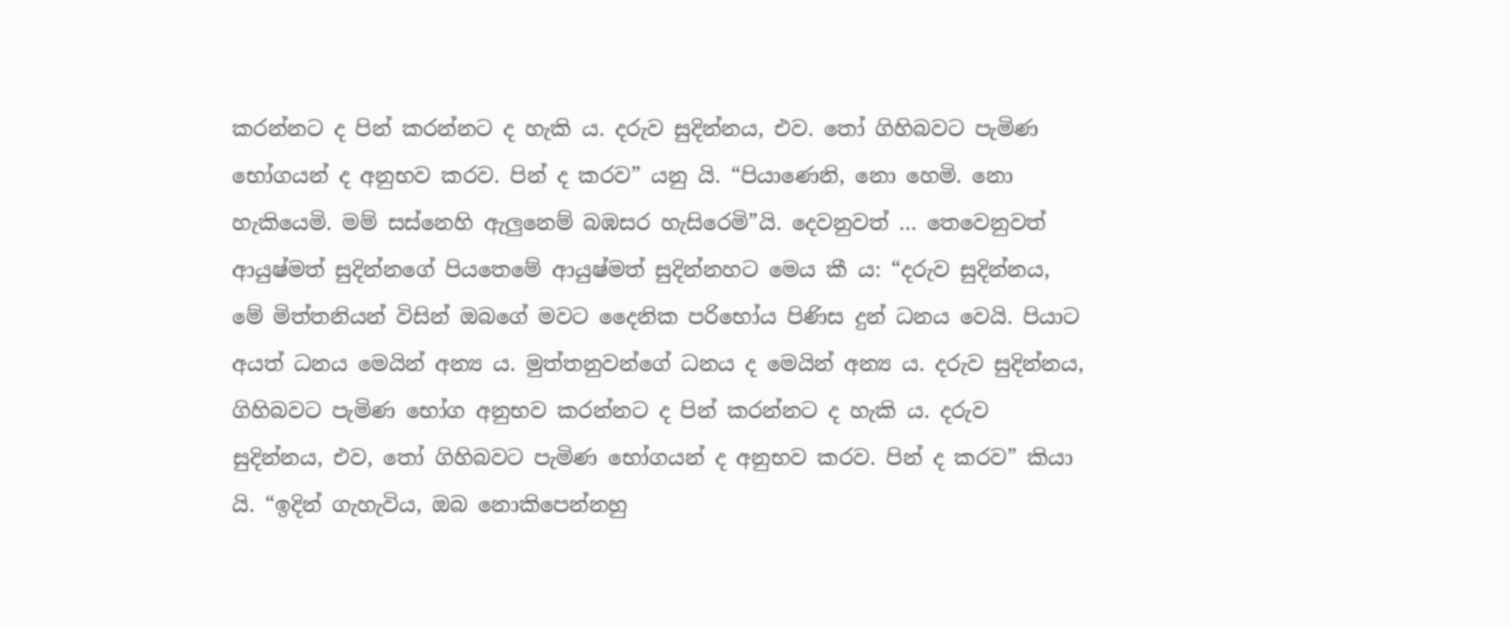කරන්නට ද පින් කරන්නට ද හැකි ය. දරුව සුදින්නය, එව. තෝ ගිහිබවට පැමිණ භෝගයන් ද අනුභව කරව. පින් ද කරව” යනු යි. “පියාණෙනි, නො හෙමි. නො හැකියෙමි. මම් සස්නෙහි ඇලුනෙම් බඹසර හැසිරෙමි”යි. දෙවනුවත් ... තෙවෙනුවත් ආයුෂ්මත් සුදින්නගේ පියතෙමේ ආයුෂ්මත් සුදින්නහට මෙය කී ය: “දරුව සුදින්නය, මේ මිත්තනියන් විසින් ඔබගේ මවට දෛනික පරිභෝය පිණිස දුන් ධනය වෙයි. පියාට අයත් ධනය මෙයින් අන්‍ය ය. මුත්තනුවන්ගේ ධනය ද මෙයින් අන්‍ය ය. දරුව සුදින්නය, ගිහිබවට පැමිණ භෝග අනුභව කරන්නට ද පින් කරන්නට ද හැකි ය. දරුව සුදින්නය, එව, තෝ ගිහිබවට පැමිණ භෝගයන් ද අනුභව කරව. පින් ද කරව” කියා යි. “ඉදින් ගැහැවිය, ඔබ නොකිපෙන්නහු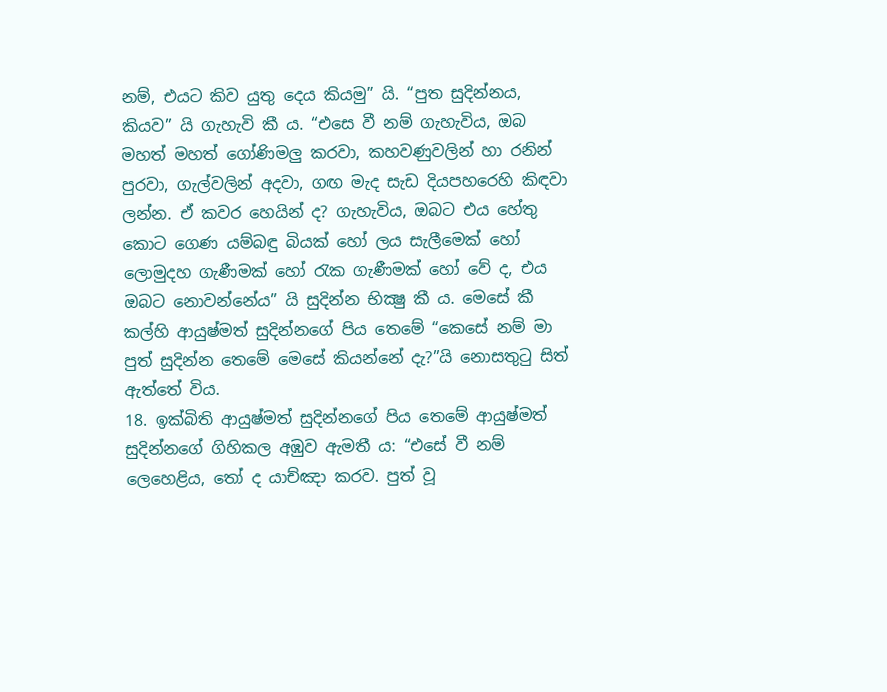නම්, එයට කිව යුතු දෙය කියමු” යි. “පුත සුදින්නය, කියව” යි ගැහැවි කී ය. “එසෙ වී නම් ගැහැවිය, ඔබ මහත් මහත් ගෝණිමලු කරවා, කහවණුවලින් හා රනින් පුරවා, ගැල්වලින් අදවා, ගඟ මැද සැඩ දියපහරෙහි කිඳවා ලන්න. ඒ කවර හෙයින් ද? ගැහැවිය, ඔබට එය හේතු කොට ගෙණ යම්බඳු බියක් හෝ ලය සැලීමෙක් හෝ ලොමුදහ ගැණීමක් හෝ රැක ගැණීමක් හෝ වේ ද, එය ඔබට නොවන්නේය” යි සුදින්න භික්‍ෂු කී ය. මෙසේ කී කල්හි ආයුෂ්මත් සුදින්නගේ පිය තෙමේ “කෙසේ නම් මා පුත් සුදින්න තෙමේ මෙසේ කියන්නේ දැ?”යි නොසතුටු සිත් ඇත්තේ විය.
18. ඉක්බිති ආයුෂ්මත් සුදින්නගේ පිය තෙමේ ආයුෂ්මත් සුදින්නගේ ගිහිකල අඹුව ඇමතී ය: “එසේ වී නම් ලෙහෙළිය, තෝ ද යාච්ඤා කරව. පුත් වූ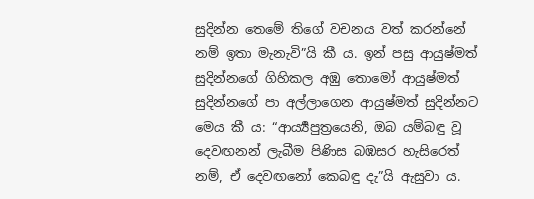සුදින්න තෙමේ තිගේ වචනය වත් කරන්නේ නම් ඉතා මැනැවි”යි කී ය. ඉන් පසු ආයුෂ්මත් සුදින්නගේ ගිහිකල අඹු තොමෝ ආයුෂ්මත් සුදින්නගේ පා අල්ලාගෙන ආයුෂ්මත් සුදින්නට මෙය කී ය: “ආර්‍ය්‍යපුත්‍රයෙනි, ඔබ යම්බඳු වූ දෙවඟනන් ලැබීම පිණිස බඹසර හැසිරෙත් නම්, ඒ දෙවඟනෝ කෙබඳු දැ”යි ඇසුවා ය.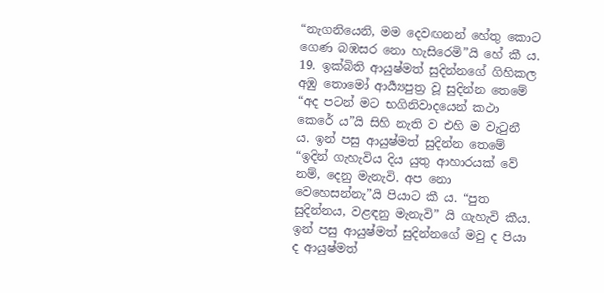“නැගනියෙනි, මම දෙවඟනන් හේතු කොට ගෙණ බඹසර නො හැසිරෙමි”යි හේ කී ය.
19. ඉක්බිති ආයුෂ්මත් සුදින්නගේ ගිහිකල අඹු තොමෝ ආර්‍ය්‍යපුත්‍ර වූ සුදින්න තෙමේ “අද පටන් මට භගිනිවාදයෙන් කථා කෙරේ ය”යි සිහි නැති ව එහි ම වැටුනී ය. ඉන් පසු ආයුෂ්මත් සුදින්න තෙමේ “ඉදින් ගැහැවිය දිය යුතු ආහාරයක් වේ නම්, දෙනු මැනැවි. අප නො වෙහෙසන්නැ”යි පියාට කී ය. “පුත සුදින්නය, වළඳනු මැනැවි” යි ගැහැවි කීය. ඉන් පසු ආයුෂ්මත් සුදින්නගේ මවු ද පියා ද ආයුෂ්මත්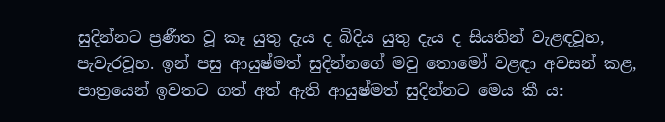සුදින්නට ප්‍රණීත වූ කෑ යුතු දැය ද බිදිය යුතු දැය ද සියතින් වැළඳවූහ, පැවැරවූහ. ඉන් පසු ආයුෂ්මත් සුදින්නගේ මවු තොමෝ වළඳා අවසන් කළ, පාත්‍රයෙන් ඉවතට ගත් අත් ඇති ආයුෂ්මත් සුදින්නට මෙය කී ය: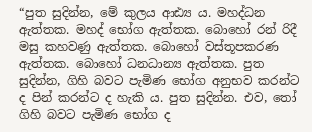“පුත සුදින්න, මේ කුලය ආඪ්‍ය ය. මහද්ධන ඇත්තක. මහද් භෝග ඇත්තක. බොහෝ රන් රිදී මසු කහවණු ඇත්තක. බොහෝ වස්තූපකරණ ඇත්තක. බොහෝ ධනධාන්‍ය ඇත්තක. පුත සුදින්න, ගිහි බවට පැමිණ භෝග අනුභව කරන්ට ද පින් කරන්ට ද හැකි ය. පුත සුදින්න. එව, තෝ ගිහි බවට පැමිණ භෝග ද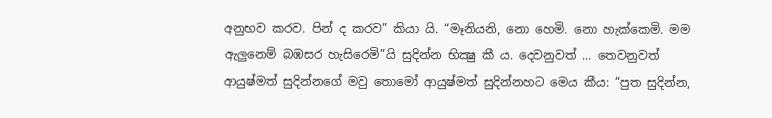අනුභව කරව. පින් ද කරව” කියා යි. “මෑනියනි, නො හෙමි. නො හැක්කෙමි. මම ඇලුනෙම් බඹසර හැසිරෙමි”යි සුදින්න භික්‍ෂු කී ය. දෙවනුවත් ... තෙවනුවත් ආයුෂ්මත් සුදින්නගේ මවු තොමෝ ආයුෂ්මත් සුදින්නහට මෙය කීය: “පුත සුදින්න,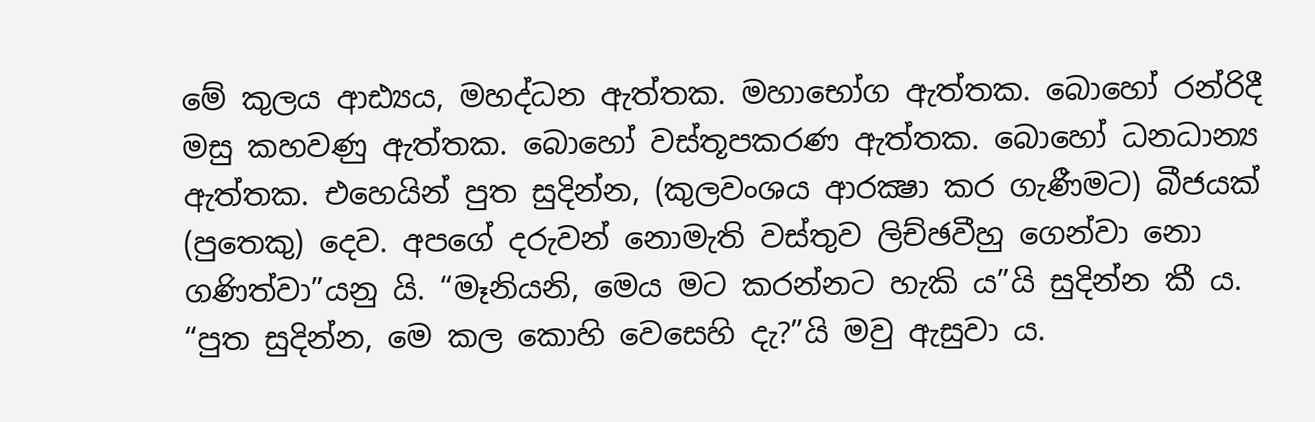මේ කුලය ආඪ්‍යය, මහද්ධන ඇත්තක. මහාභෝග ඇත්තක. බොහෝ රන්රිදී මසු කහවණු ඇත්තක. බොහෝ වස්තූපකරණ ඇත්තක. බොහෝ ධනධාන්‍ය ඇත්තක. එහෙයින් පුත සුදින්න, (කුලවංශය ආරක්‍ෂා කර ගැණීමට) බීජයක් (පුතෙකු) දෙව. අපගේ දරුවන් නොමැති වස්තුව ලිච්ඡවීහු ගෙන්වා නො ගණිත්වා”යනු යි. “මෑනියනි, මෙය මට කරන්නට හැකි ය”යි සුදින්න කී ය. “පුත සුදින්න, මෙ කල කොහි වෙසෙහි දැ?”යි මවු ඇසුවා ය.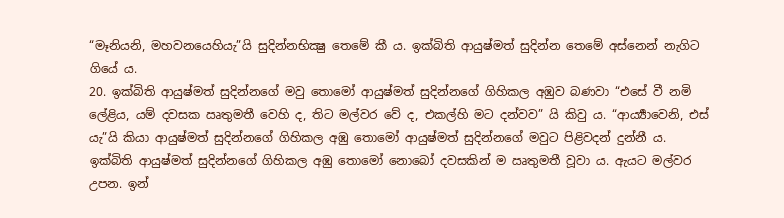“මෑනියනි, මහවනයෙහියැ”යි සුදින්නභික්‍ෂු තෙමේ කී ය. ඉක්බිති ආයුෂ්මත් සුදින්න තෙමේ අස්නෙන් නැගිට ගියේ ය.
20. ඉක්බිති ආයුෂ්මත් සුදින්නගේ මවු තොමෝ ආයුෂ්මත් සුදින්නගේ ගිහිකල අඹුව බණවා “එසේ වී නමි ලේළිය, යම් දවසක ඍතුමතී වෙහි ද, තිට මල්වර වේ ද, එකල්හි මට දන්වව” යි කිවු ය. “ආර්‍ය්‍යාවෙනි, එස් යැ”යි කියා ආයුෂ්මත් සුදින්නගේ ගිහිකල අඹු තොමෝ ආයුෂ්මත් සුදින්නගේ මවුට පිළිවදන් දුන්නී ය. ඉක්බිති ආයුෂ්මත් සුදින්නගේ ගිහිකල අඹු තොමෝ නොබෝ දවසකින් ම ඍතුමතී වූවා ය. ඇයට මල්වර උපන. ඉන්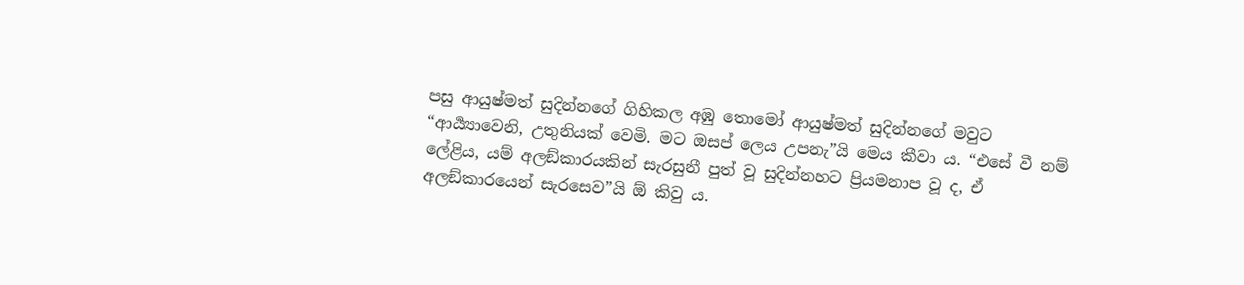පසු ආයුෂ්මත් සුදින්නගේ ගිහිකල අඹු තොමෝ ආයුෂ්මත් සුදින්නගේ මවුට “ආර්‍ය්‍යාවෙනි, උතුනියක් වෙමි. මට ඔසප් ලෙය උපනැ”යි මෙය කීවා ය. “එසේ වී නම් ලේළිය, යම් අලඞ්කාරයකින් සැරසුනී පුත් වූ සුදින්නහට ප්‍රියමනාප වූ ද, ඒ අලඞ්කාරයෙන් සැරසෙව”යි ඕ කිවු ය.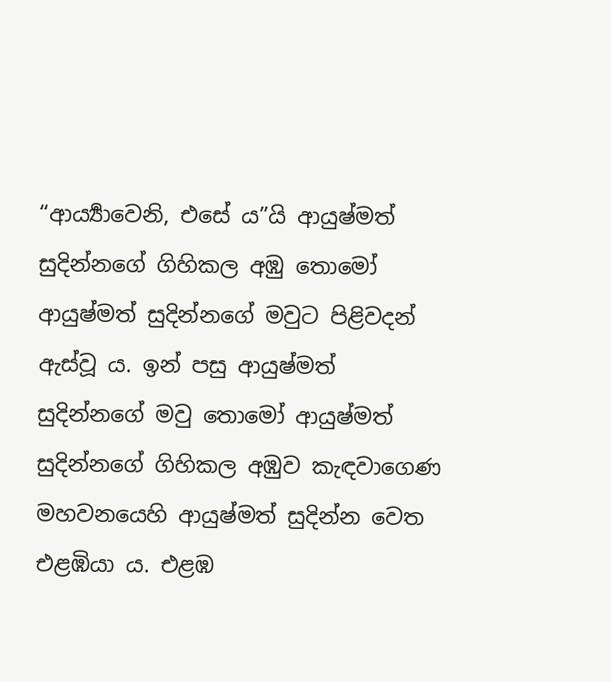“ආර්‍ය්‍යාවෙනි, එසේ ය”යි ආයුෂ්මත් සුදින්නගේ ගිහිකල අඹු තොමෝ ආයුෂ්මත් සුදින්නගේ මවුට පිළිවදන් ඇස්වූ ය. ඉන් පසු ආයුෂ්මත් සුදින්නගේ මවු තොමෝ ආයුෂ්මත් සුදින්නගේ ගිහිකල අඹුව කැඳවාගෙණ මහවනයෙහි ආයුෂ්මත් සුදින්න වෙත එළඹියා ය. එළඹ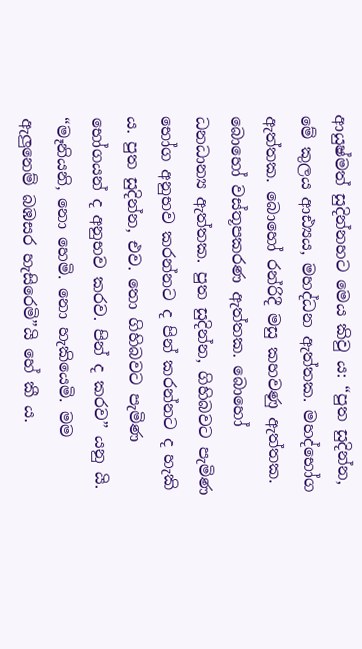ආයුෂ්මත් සුදින්නහට මෙය කිවු ය: “පුත සුදින්න, මේ කුලය ආඪ්‍යය, මහද්ධන ඇත්තක. මහද්භෝග ඇත්තක. බොහෝ රන්රිදී මසු කහවණු ඇත්තක. බොහෝ වස්තූපකරණ ඇත්තක. බොහෝ ධනධාන්‍ය ඇත්තක. පුත සුදින්න, ගිහිබවට පැමිණ භෝග අනුභව කරන්නට ද පින් කරන්නට ද හැකි ය. පුත සුදින්න, එව. තො ගිහිබවට පැමිණ භෝගයන් ද අනුභව කරව. පින් ද කරව” යනු යි. “මෑනියනි, නො හෙමි. නො හැකියෙමි. මම ඇලුනෙම් බඹසර හැසිරෙමි”යි හේ කී ය.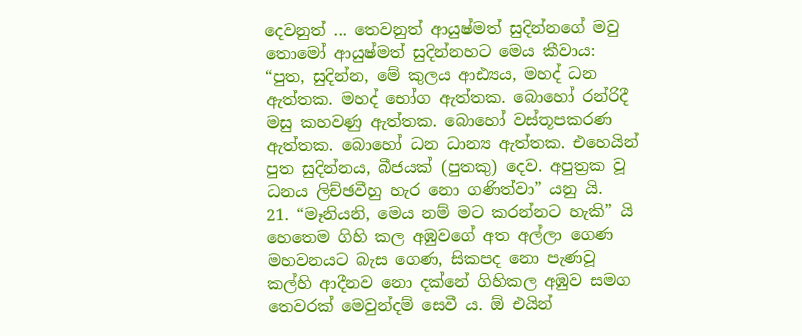දෙවනුත් ... තෙවනුත් ආයුෂ්මත් සුදින්නගේ මවු තොමෝ ආයුෂ්මත් සුදින්නහට මෙය කීවාය: “පුත, සුදින්න, මේ කුලය ආඪ්‍යය, මහද් ධන ඇත්තක. මහද් භෝග ඇත්තක. බොහෝ රන්රිදී මසු කහවණු ඇත්තක. බොහෝ වස්තූපකරණ ඇත්තක. බොහෝ ධන ධාන්‍ය ඇත්තක. එහෙයින් පුත සුදින්නය, බීජයක් (පුතකු) දෙව. අපුත්‍රක වූ ධනය ලිච්ඡවීහු හැර නො ගණිත්වා” යනු යි.
21. “මෑනියනි, මෙය නම් මට කරන්නට හැකි” යි හෙතෙම ගිහි කල අඹුවගේ අත අල්ලා ගෙණ මහවනයට බැස ගෙණ, සිකපද නො පැණවූ කල්හි ආදීනව නො දක්නේ ගිහිකල අඹුව සමග තෙවරක් මෙවුන්දම් සෙවී ය. ඕ එයින්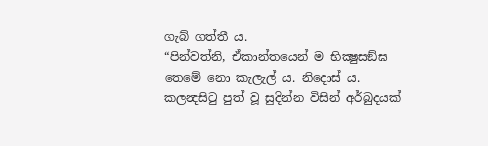ගැබ් ගත්තී ය.
“පින්වත්නි, ඒකාන්තයෙන් ම භික්‍ෂුසඞ්ඝ තෙමේ නො කැලැල් ය. නිදොස් ය. කලන්‍දසිටු පුත් වූ සුදින්න විසින් අර්බුදයක්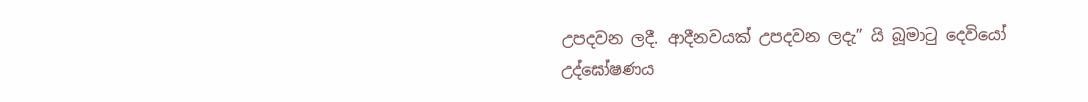උපදවන ලදී. ආදීනවයක් උපදවන ලදැ” යි බූමාටු දෙවියෝ උද්ඝෝෂණය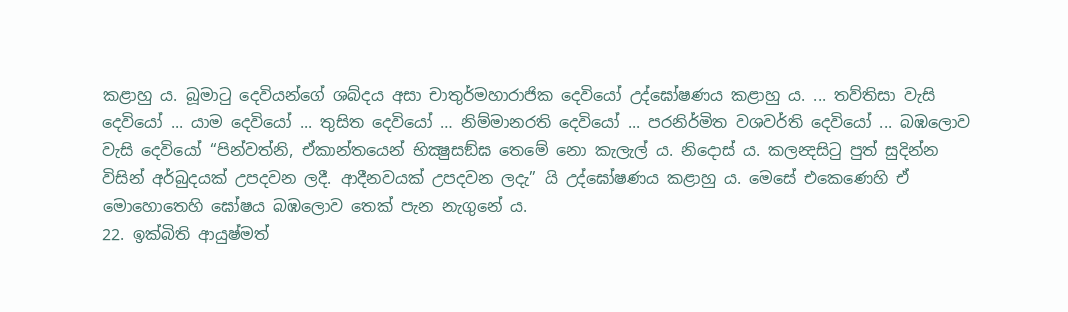කළාහු ය. බූමාටු දෙවියන්ගේ ශබ්දය අසා චාතුර්මහාරාජික දෙවියෝ උද්ඝෝෂණය කළාහු ය. ... තව්තිසා වැසි දෙවියෝ ... යාම දෙවියෝ ... තුසිත දෙවියෝ … නිම්මානරති දෙවියෝ ... පරනිර්මිත වශවර්ති දෙවියෝ ... බඹලොව වැසි දෙවියෝ “පින්වත්නි, ඒකාන්තයෙන් භික්‍ෂුසඞ්ඝ තෙමේ නො කැලැල් ය. නිදොස් ය. කලන්‍දසිටු පුත් සුදින්න විසින් අර්බුදයක් උපදවන ලදී. ආදීනවයක් උපදවන ලදැ” යි උද්ඝෝෂණය කළාහු ය. මෙසේ එකෙණෙහි ඒ මොහොතෙහි ඝෝෂය බඹලොව තෙක් පැන නැගුනේ ය.
22. ඉක්බිති ආයුෂ්මත්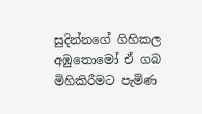සුදින්නගේ ගිහිකල අඹුතොමෝ ඒ ගබ මිහිකිරීමට පැමිණ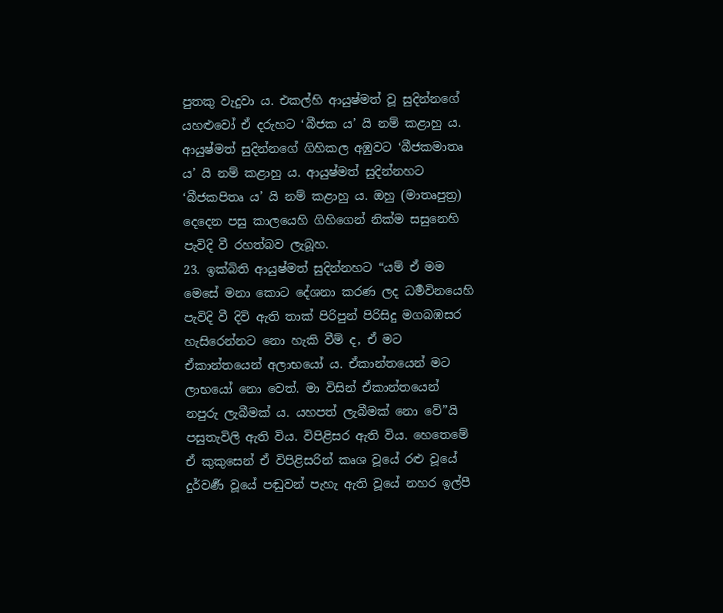පුතකු වැදුවා ය. එකල්හි ආයුෂ්මත් වූ සුදින්නගේ යහළුවෝ ඒ දරුහට ‘බීජක ය’ යි නම් කළාහු ය. ආයුෂ්මත් සුදින්නගේ ගිහිකල අඹුවට ‘බීජකමාතෘ ය’ යි නම් කළාහු ය. ආයුෂ්මත් සුදින්නහට ‘බීජකපිතෘ ය’ යි නම් කළාහු ය. ඔහු (මාතෘපුත්‍ර) දෙදෙන පසු කාලයෙහි ගිහිගෙන් නික්ම සසුනෙහි පැවිදි වී රහත්බව ලැබූහ.
23. ඉක්බිති ආයුෂ්මත් සුදින්නහට “යම් ඒ මම මෙසේ මනා කොට දේශනා කරණ ලද ධර්‍මවිනයෙහි පැවිදි වී දිවි ඇති තාක් පිරිපුන් පිරිසිදු මගබඹසර හැසිරෙන්නට නො හැකි වීම් ද, ඒ මට ඒකාන්තයෙන් අලාභයෝ ය. ඒකාන්තයෙන් මට ලාභයෝ නො වෙත්. මා විසින් ඒකාන්තයෙන් නපුරු ලැබීමක් ය. යහපත් ලැබීමක් නො වේ”යි පසුතැවිලි ඇති විය. විපිළිසර ඇති විය. හෙතෙමේ ඒ කුකුසෙන් ඒ විපිළිසරින් කෘශ වූයේ රළු වූයේ දුර්වර්‍ණ වූයේ පඬුවන් පැහැ ඇති වූයේ නහර ඉල්පී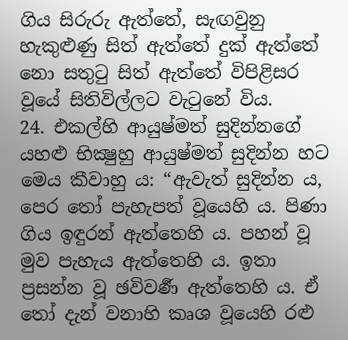ගිය සිරුරු ඇත්තේ, සැඟවුනු හැකුළුණු සිත් ඇත්තේ දුක් ඇත්තේ නො සතුටු සිත් ඇත්තේ විපිළිසර වූයේ සිතිවිල්ලට වැටුනේ විය.
24. එකල්හි ආයුෂ්මත් සුදින්නගේ යහළු භික්‍ෂුහු ආයුෂ්මත් සුදින්න හට මෙය කීවාහු ය: “ඇවැත් සුදින්න ය, පෙර තෝ පැහැපත් වූයෙහි ය. පිණා ගිය ඉඳුරන් ඇත්තෙහි ය. පහන් වූ මුව පැහැය ඇත්තෙහි ය. ඉතා ප්‍රසන්න වූ ඡවිවර්‍ණ ඇත්තෙහි ය. ඒ තෝ දැන් වනාහි කෘශ වූයෙහි රළු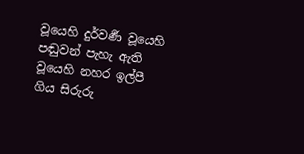වූයෙහි දුර්වර්‍ණ වූයෙහි පඬුවන් පැහැ ඇති වූයෙහි නහර ඉල්පී ගිය සිරුරු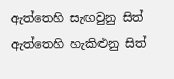ඇත්තෙහි සැඟවුනු සිත් ඇත්තෙහි හැකිළුනු සිත්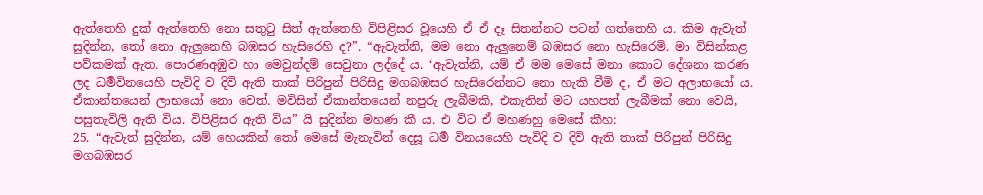ඇත්තෙහි දුක් ඇත්තෙහි නො සතුටු සිත් ඇත්තෙහි විපිළිසර වූයෙහි ඒ ඒ දෑ සිතන්නට පටන් ගත්තෙහි ය. කිම ඇවැත් සුදින්න, තෝ නො ඇලුනෙහි බඹසර හැසිරෙහි ද?”. “ඇවැත්නි, මම නො ඇලුනෙම් බඹසර නො හැසිරෙමි. මා විසින්කළ පව්කමක් ඇත. පොරණඅඹුව හා මෙවුන්දම් සෙවුනා ලද්දේ ය. ‘ඇවැත්නි, යම් ඒ මම මෙසේ මනා කොට දේශනා කරණ ලද ධර්‍මවිනයෙහි පැවිදි ව දිවි ඇති තාක් පිරිපුන් පිරිසිදු මගබඹසර හැසිරෙන්නට නො හැකි වීමි ද, ඒ මට අලාභයෝ ය. ඒකාන්තයෙන් ලාභයෝ නො වෙත්. මවිසින් ඒකාන්තයෙන් නපුරු ලැබීමකි, එකැතින් මට යහපත් ලැබීමක් නො වෙයි, පසුතැවිලි ඇති විය. විපිළිසර ඇති විය” යි සුදින්න මහණ කී ය. එ විට ඒ මහණහු මෙසේ කීහ:
25. “ඇවැත් සුදින්න, යම් හෙයකින් තෝ මෙසේ මැනැවින් දෙසූ ධර්‍ම විනයයෙහි පැවිදි ව දිවි ඇති තාක් පිරිපුන් පිරිසිදු මගබඹසර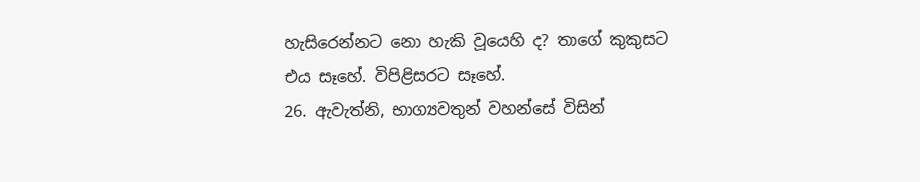හැසිරෙන්නට නො හැකි වූයෙහි ද? තාගේ කුකුසට එය සෑහේ. විපිළිසරට සෑහේ.
26. ඇවැත්නි, භාග්‍යවතුන් වහන්සේ විසින්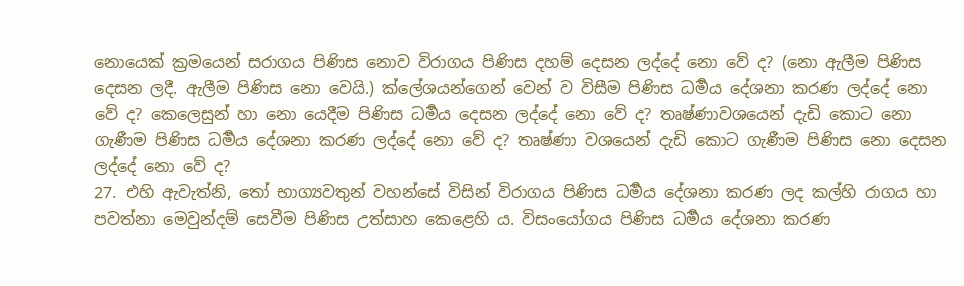නොයෙක් ක්‍රමයෙන් සරාගය පිණිස නොව විරාගය පිණිස දහම් දෙසන ලද්දේ නො වේ ද? (නො ඇලීම පිණිස දෙසන ලදී. ඇලීම පිණිස නො වෙයි.) ක්ලේශයන්ගෙන් වෙන් ව විසීම පිණිස ධර්‍මය දේශනා කරණ ලද්දේ නො වේ ද? කෙලෙසුන් හා නො යෙදීම පිණිස ධර්‍මය දෙසන ලද්දේ නො වේ ද? තෘෂ්ණාවශයෙන් දැඩි කොට නො ගැණීම පිණිස ධර්‍මය දේශනා කරණ ලද්දේ නො වේ ද? තෘෂ්ණා වශයෙන් දැඩි කොට ගැණීම පිණිස නො දෙසන ලද්දේ නො වේ ද?
27. එහි ඇවැත්නි, තෝ භාග්‍යවතුන් වහන්සේ විසින් විරාගය පිණිස ධර්‍මය දේශනා කරණ ලද කල්හි රාගය හා පවත්නා මෙවුන්දම් සෙවීම පිණිස උත්සාහ කෙළෙහි ය. විසංයෝගය පිණිස ධර්‍මය දේශනා කරණ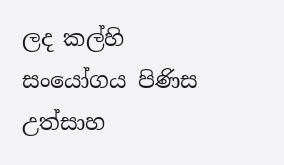ලද කල්හි සංයෝගය පිණිස උත්සාහ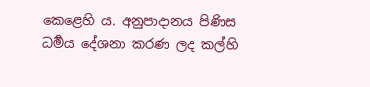කෙළෙහි ය. අනුපාදානය පිණිස ධර්‍මය දේශනා කරණ ලද කල්හි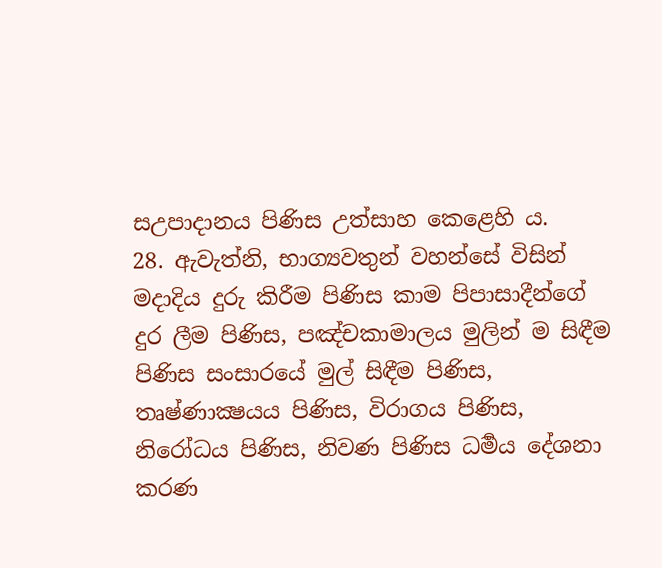සඋපාදානය පිණිස උත්සාහ කෙළෙහි ය.
28. ඇවැත්නි, භාග්‍යවතුන් වහන්සේ විසින් මදාදිය දුරු කිරීම පිණිස කාම පිපාසාදීන්ගේ දුර ලීම පිණිස, පඤ්චකාමාලය මුලින් ම සිඳීම පිණිස සංසාරයේ මුල් සිඳීම පිණිස, තෘෂ්ණාක්‍ෂයය පිණිස, විරාගය පිණිස, නිරෝධය පිණිස, නිවණ පිණිස ධර්‍මය දේශනා කරණ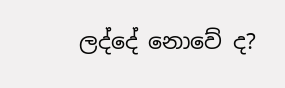ලද්දේ නොවේ ද?